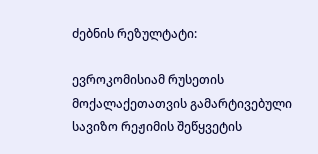ძებნის რეზულტატი:

ევროკომისიამ რუსეთის მოქალაქეთათვის გამარტივებული სავიზო რეჟიმის შეწყვეტის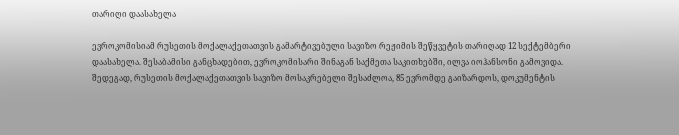თარიღი დაასახელა

ევროკომისიამ რუსეთის მოქალაქეთათვის გამარტივებული სავიზო რეჟიმის შეწყვეტის თარიღად 12 სექტემბერი დაასახელა. შესაბამისი განცხადებით, ევროკომისარი შინაგან საქმეთა საკითხებში, ილვა იოჰანსონი გამოვიდა. შედეგად, რუსეთის მოქალაქეთათვის სავიზო მოსაკრებელი შესაძლოა, 85 ევრომდე გაიზარდოს, დოკუმენტის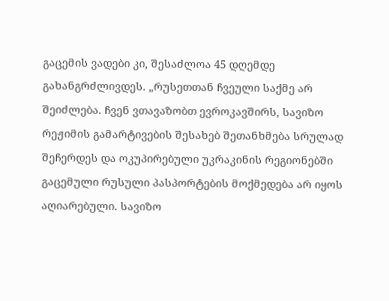გაცემის ვადები კი, შესაძლოა 45 დღემდე გახანგრძლივდეს. „რუსეთთან ჩვეული საქმე არ შეიძლება. ჩვენ ვთავაზობთ ევროკავშირს, სავიზო რეჟიმის გამარტივების შესახებ შეთანხმება სრულად შეჩერდეს და ოკუპირებული უკრაკინის რეგიონებში გაცემული რუსული პასპორტების მოქმედება არ იყოს აღიარებული. სავიზო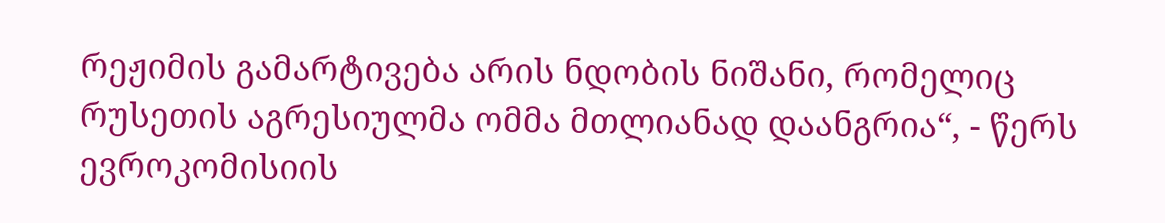რეჟიმის გამარტივება არის ნდობის ნიშანი, რომელიც რუსეთის აგრესიულმა ომმა მთლიანად დაანგრია“, - წერს ევროკომისიის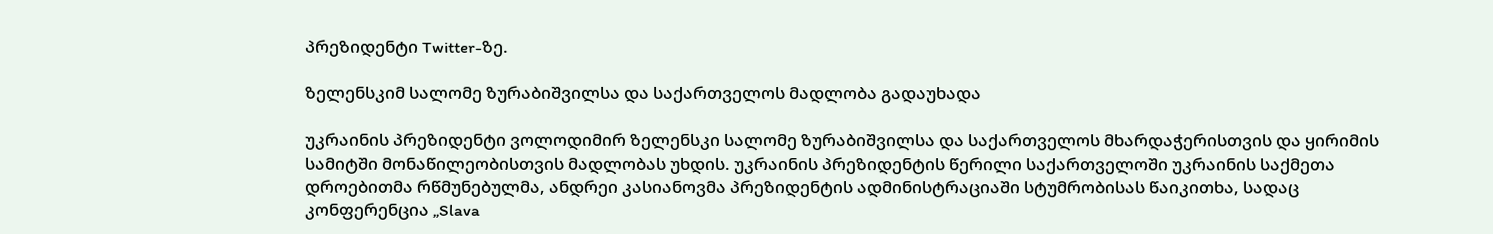პრეზიდენტი Twitter-ზე.

ზელენსკიმ სალომე ზურაბიშვილსა და საქართველოს მადლობა გადაუხადა

უკრაინის პრეზიდენტი ვოლოდიმირ ზელენსკი სალომე ზურაბიშვილსა და საქართველოს მხარდაჭერისთვის და ყირიმის სამიტში მონაწილეობისთვის მადლობას უხდის. უკრაინის პრეზიდენტის წერილი საქართველოში უკრაინის საქმეთა დროებითმა რწმუნებულმა, ანდრეი კასიანოვმა პრეზიდენტის ადმინისტრაციაში სტუმრობისას წაიკითხა, სადაც კონფერენცია „Slava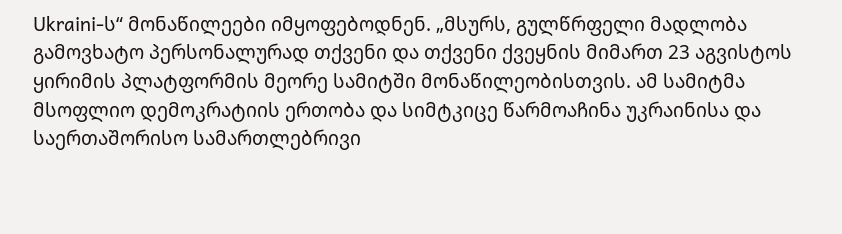Ukraini-ს“ მონაწილეები იმყოფებოდნენ. „მსურს, გულწრფელი მადლობა გამოვხატო პერსონალურად თქვენი და თქვენი ქვეყნის მიმართ 23 აგვისტოს ყირიმის პლატფორმის მეორე სამიტში მონაწილეობისთვის. ამ სამიტმა მსოფლიო დემოკრატიის ერთობა და სიმტკიცე წარმოაჩინა უკრაინისა და საერთაშორისო სამართლებრივი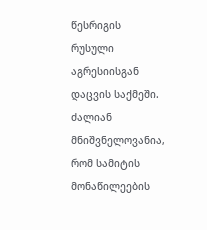წესრიგის რუსული აგრესიისგან დაცვის საქმეში. ძალიან მნიშვნელოვანია, რომ სამიტის მონაწილეების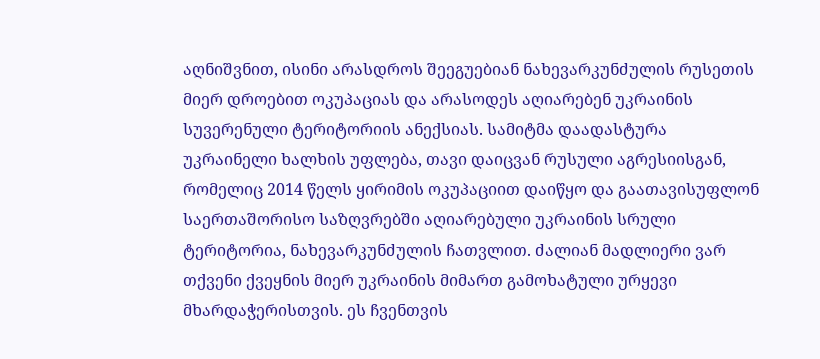აღნიშვნით, ისინი არასდროს შეეგუებიან ნახევარკუნძულის რუსეთის მიერ დროებით ოკუპაციას და არასოდეს აღიარებენ უკრაინის სუვერენული ტერიტორიის ანექსიას. სამიტმა დაადასტურა უკრაინელი ხალხის უფლება, თავი დაიცვან რუსული აგრესიისგან, რომელიც 2014 წელს ყირიმის ოკუპაციით დაიწყო და გაათავისუფლონ საერთაშორისო საზღვრებში აღიარებული უკრაინის სრული ტერიტორია, ნახევარკუნძულის ჩათვლით. ძალიან მადლიერი ვარ თქვენი ქვეყნის მიერ უკრაინის მიმართ გამოხატული ურყევი მხარდაჭერისთვის. ეს ჩვენთვის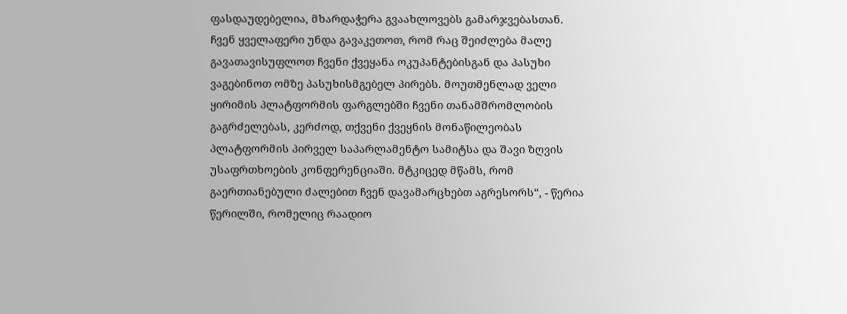ფასდაუდებელია, მხარდაჭერა გვაახლოვებს გამარჯვებასთან. ჩვენ ყველაფერი უნდა გავაკეთოთ, რომ რაც შეიძლება მალე გავათავისუფლოთ ჩვენი ქვეყანა ოკუპანტებისგან და პასუხი ვაგებინოთ ომზე პასუხისმგებელ პირებს. მოუთმენლად ველი ყირიმის პლატფორმის ფარგლებში ჩვენი თანამშრომლობის გაგრძელებას, კერძოდ, თქვენი ქვეყნის მონაწილეობას პლატფორმის პირველ საპარლამენტო სამიტსა და შავი ზღვის უსაფრთხოების კონფერენციაში. მტკიცედ მწამს, რომ გაერთიანებული ძალებით ჩვენ დავამარცხებთ აგრესორს“, - წერია წერილში, რომელიც რაადიო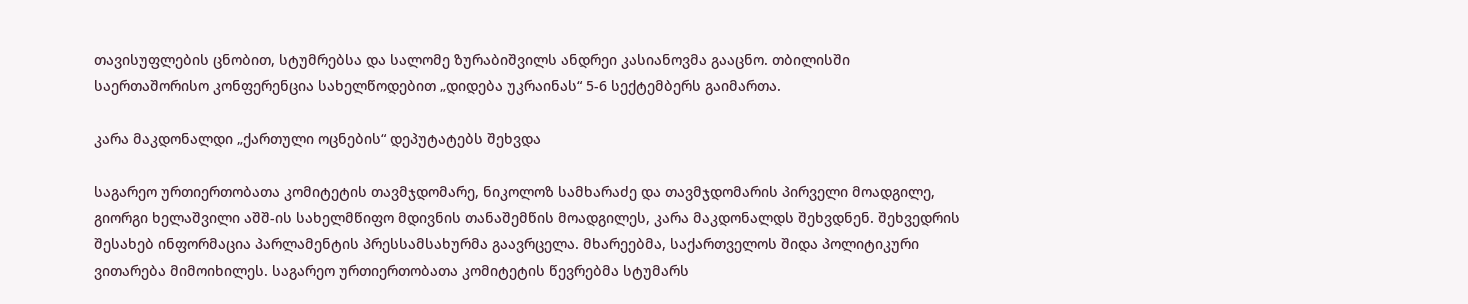თავისუფლების ცნობით, სტუმრებსა და სალომე ზურაბიშვილს ანდრეი კასიანოვმა გააცნო. თბილისში საერთაშორისო კონფერენცია სახელწოდებით „დიდება უკრაინას“ 5-6 სექტემბერს გაიმართა.

კარა მაკდონალდი „ქართული ოცნების“ დეპუტატებს შეხვდა

საგარეო ურთიერთობათა კომიტეტის თავმჯდომარე, ნიკოლოზ სამხარაძე და თავმჯდომარის პირველი მოადგილე, გიორგი ხელაშვილი აშშ-ის სახელმწიფო მდივნის თანაშემწის მოადგილეს, კარა მაკდონალდს შეხვდნენ. შეხვედრის შესახებ ინფორმაცია პარლამენტის პრესსამსახურმა გაავრცელა. მხარეებმა, საქართველოს შიდა პოლიტიკური ვითარება მიმოიხილეს. საგარეო ურთიერთობათა კომიტეტის წევრებმა სტუმარს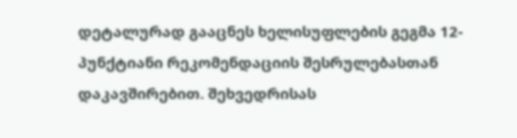დეტალურად გააცნეს ხელისუფლების გეგმა 12-პუნქტიანი რეკომენდაციის შესრულებასთან დაკავშირებით. შეხვედრისას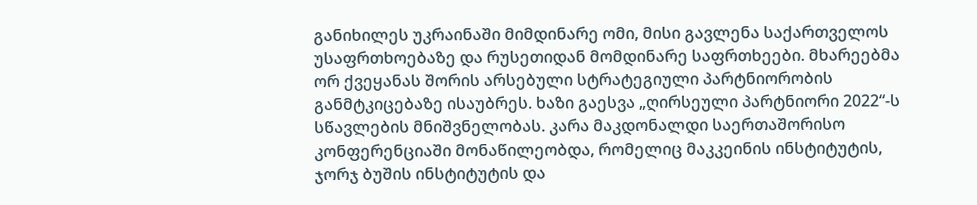განიხილეს უკრაინაში მიმდინარე ომი, მისი გავლენა საქართველოს უსაფრთხოებაზე და რუსეთიდან მომდინარე საფრთხეები. მხარეებმა ორ ქვეყანას შორის არსებული სტრატეგიული პარტნიორობის განმტკიცებაზე ისაუბრეს. ხაზი გაესვა „ღირსეული პარტნიორი 2022“-ს სწავლების მნიშვნელობას. კარა მაკდონალდი საერთაშორისო კონფერენციაში მონაწილეობდა, რომელიც მაკკეინის ინსტიტუტის, ჯორჯ ბუშის ინსტიტუტის და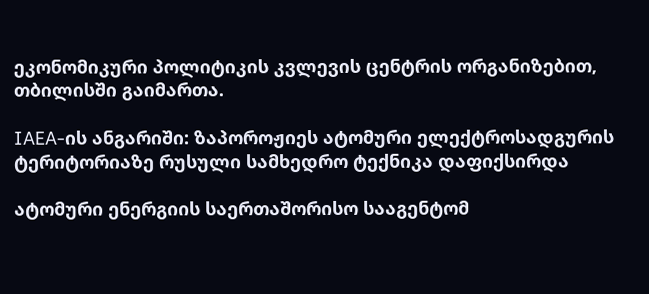ეკონომიკური პოლიტიკის კვლევის ცენტრის ორგანიზებით, თბილისში გაიმართა.

IAEA-ის ანგარიში: ზაპოროჟიეს ატომური ელექტროსადგურის ტერიტორიაზე რუსული სამხედრო ტექნიკა დაფიქსირდა

ატომური ენერგიის საერთაშორისო სააგენტომ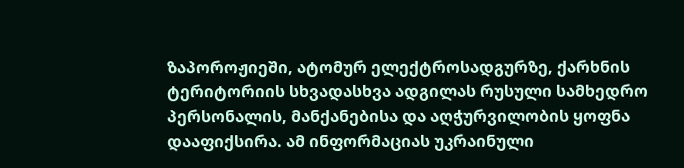ზაპოროჟიეში, ატომურ ელექტროსადგურზე, ქარხნის ტერიტორიის სხვადასხვა ადგილას რუსული სამხედრო პერსონალის, მანქანებისა და აღჭურვილობის ყოფნა დააფიქსირა. ამ ინფორმაციას უკრაინული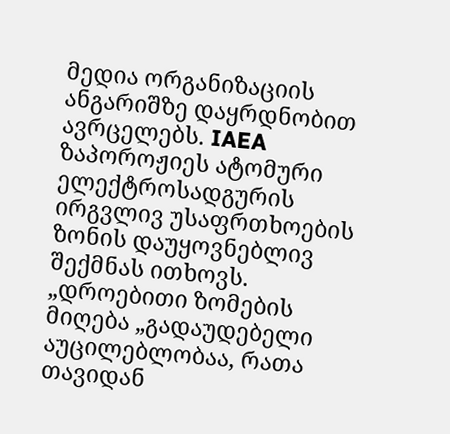მედია ორგანიზაციის ანგარიშზე დაყრდნობით ავრცელებს. IAEA ზაპოროჟიეს ატომური ელექტროსადგურის ირგვლივ უსაფრთხოების ზონის დაუყოვნებლივ შექმნას ითხოვს. „დროებითი ზომების მიღება „გადაუდებელი აუცილებლობაა, რათა თავიდან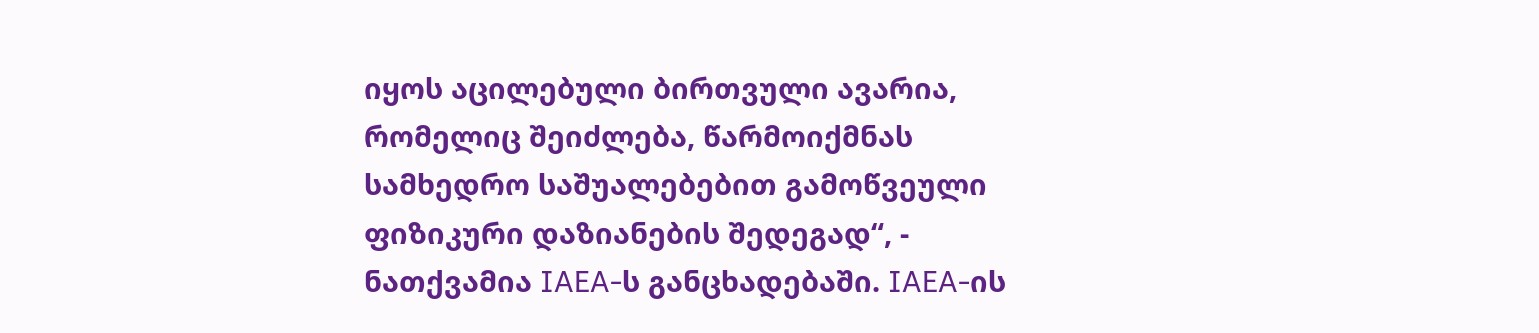იყოს აცილებული ბირთვული ავარია, რომელიც შეიძლება, წარმოიქმნას სამხედრო საშუალებებით გამოწვეული ფიზიკური დაზიანების შედეგად“, - ნათქვამია IAEA-ს განცხადებაში. IAEA-ის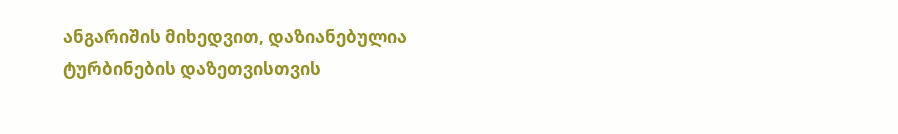ანგარიშის მიხედვით, დაზიანებულია ტურბინების დაზეთვისთვის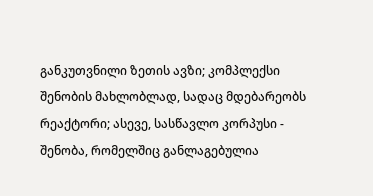განკუთვნილი ზეთის ავზი; კომპლექსი შენობის მახლობლად, სადაც მდებარეობს რეაქტორი; ასევე, სასწავლო კორპუსი - შენობა, რომელშიც განლაგებულია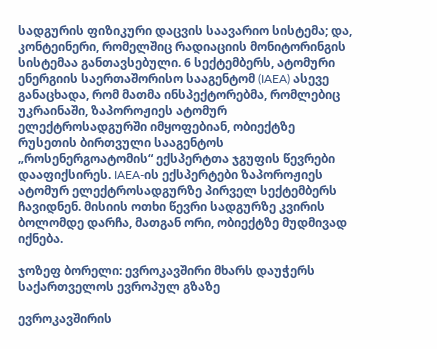სადგურის ფიზიკური დაცვის საავარიო სისტემა; და, კონტეინერი, რომელშიც რადიაციის მონიტორინგის სისტემაა განთავსებული. 6 სექტემბერს, ატომური ენერგიის საერთაშორისო სააგენტომ (IAEA) ასევე განაცხადა, რომ მათმა ინსპექტორებმა, რომლებიც უკრაინაში, ზაპოროჟიეს ატომურ ელექტროსადგურში იმყოფებიან, ობიექტზე რუსეთის ბირთვული სააგენტოს „როსენერგოატომის“ ექსპერტთა ჯგუფის წევრები დააფიქსირეს. IAEA-ის ექსპერტები ზაპოროჟიეს ატომურ ელექტროსადგურზე პირველ სექტემბერს ჩავიდნენ. მისიის ოთხი წევრი სადგურზე კვირის ბოლომდე დარჩა, მათგან ორი, ობიექტზე მუდმივად იქნება.

ჯოზეფ ბორელი: ევროკავშირი მხარს დაუჭერს საქართველოს ევროპულ გზაზე

ევროკავშირის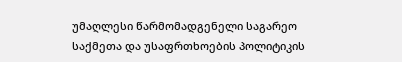უმაღლესი წარმომადგენელი საგარეო საქმეთა და უსაფრთხოების პოლიტიკის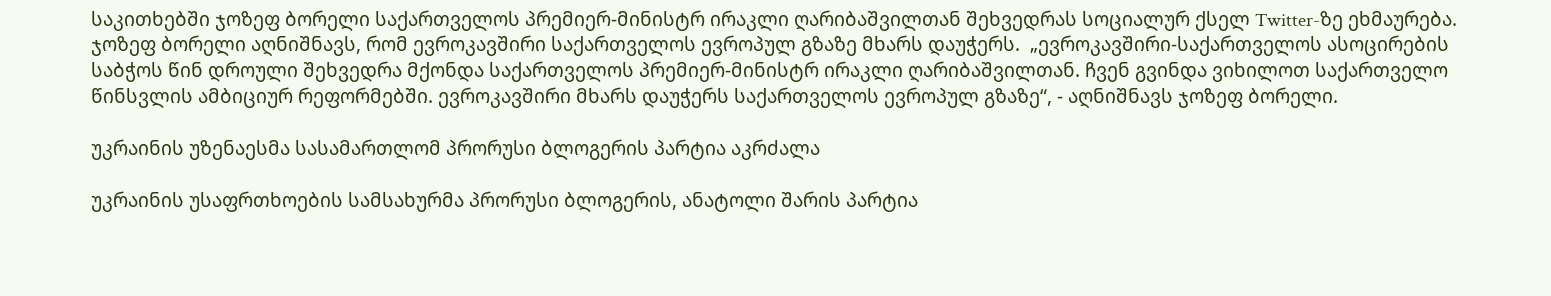საკითხებში ჯოზეფ ბორელი საქართველოს პრემიერ-მინისტრ ირაკლი ღარიბაშვილთან შეხვედრას სოციალურ ქსელ Twitter-ზე ეხმაურება.  ჯოზეფ ბორელი აღნიშნავს, რომ ევროკავშირი საქართველოს ევროპულ გზაზე მხარს დაუჭერს.  „ევროკავშირი-საქართველოს ასოცირების საბჭოს წინ დროული შეხვედრა მქონდა საქართველოს პრემიერ-მინისტრ ირაკლი ღარიბაშვილთან. ჩვენ გვინდა ვიხილოთ საქართველო წინსვლის ამბიციურ რეფორმებში. ევროკავშირი მხარს დაუჭერს საქართველოს ევროპულ გზაზე“, - აღნიშნავს ჯოზეფ ბორელი.

უკრაინის უზენაესმა სასამართლომ პრორუსი ბლოგერის პარტია აკრძალა

უკრაინის უსაფრთხოების სამსახურმა პრორუსი ბლოგერის, ანატოლი შარის პარტია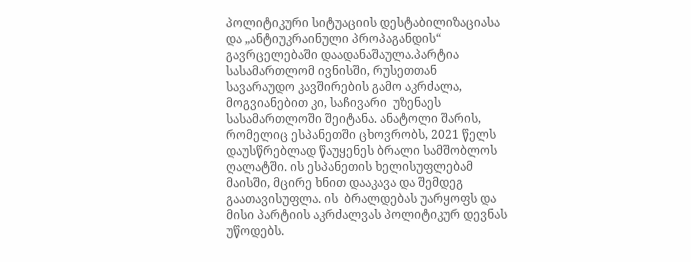პოლიტიკური სიტუაციის დესტაბილიზაციასა და „ანტიუკრაინული პროპაგანდის“ გავრცელებაში დაადანაშაულა.პარტია სასამართლომ ივნისში, რუსეთთან სავარაუდო კავშირების გამო აკრძალა, მოგვიანებით კი, საჩივარი  უზენაეს სასამართლოში შეიტანა. ანატოლი შარის, რომელიც ესპანეთში ცხოვრობს, 2021 წელს დაუსწრებლად წაუყენეს ბრალი სამშობლოს ღალატში. ის ესპანეთის ხელისუფლებამ მაისში, მცირე ხნით დააკავა და შემდეგ გაათავისუფლა. ის  ბრალდებას უარყოფს და მისი პარტიის აკრძალვას პოლიტიკურ დევნას უწოდებს.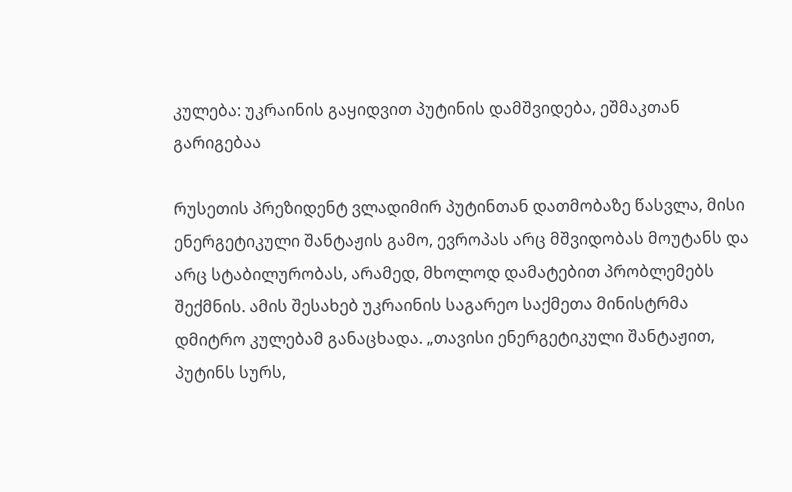კულება: უკრაინის გაყიდვით პუტინის დამშვიდება, ეშმაკთან გარიგებაა

რუსეთის პრეზიდენტ ვლადიმირ პუტინთან დათმობაზე წასვლა, მისი ენერგეტიკული შანტაჟის გამო, ევროპას არც მშვიდობას მოუტანს და არც სტაბილურობას, არამედ, მხოლოდ დამატებით პრობლემებს შექმნის. ამის შესახებ უკრაინის საგარეო საქმეთა მინისტრმა დმიტრო კულებამ განაცხადა. „თავისი ენერგეტიკული შანტაჟით, პუტინს სურს,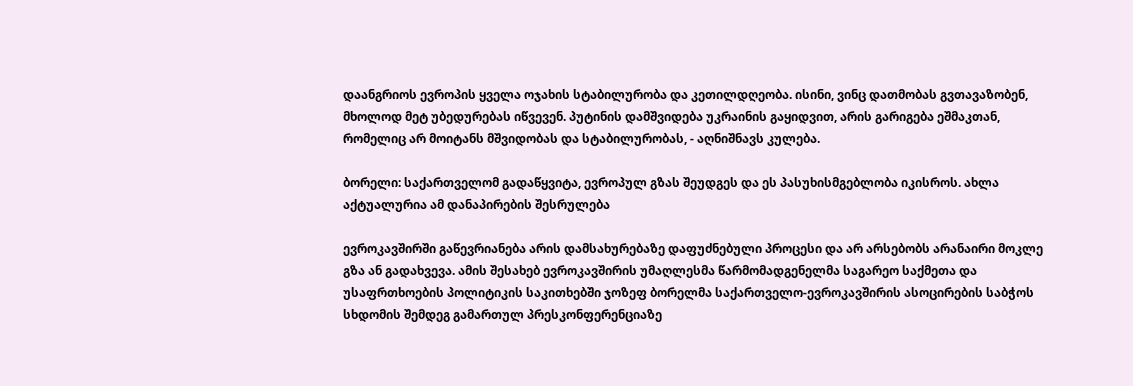დაანგრიოს ევროპის ყველა ოჯახის სტაბილურობა და კეთილდღეობა. ისინი, ვინც დათმობას გვთავაზობენ, მხოლოდ მეტ უბედურებას იწვევენ. პუტინის დამშვიდება უკრაინის გაყიდვით, არის გარიგება ეშმაკთან, რომელიც არ მოიტანს მშვიდობას და სტაბილურობას, - აღნიშნავს კულება.

ბორელი: საქართველომ გადაწყვიტა, ევროპულ გზას შეუდგეს და ეს პასუხისმგებლობა იკისროს. ახლა აქტუალურია ამ დანაპირების შესრულება

ევროკავშირში გაწევრიანება არის დამსახურებაზე დაფუძნებული პროცესი და არ არსებობს არანაირი მოკლე გზა ან გადახვევა. ამის შესახებ ევროკავშირის უმაღლესმა წარმომადგენელმა საგარეო საქმეთა და უსაფრთხოების პოლიტიკის საკითხებში ჯოზეფ ბორელმა საქართველო-ევროკავშირის ასოცირების საბჭოს სხდომის შემდეგ გამართულ პრესკონფერენციაზე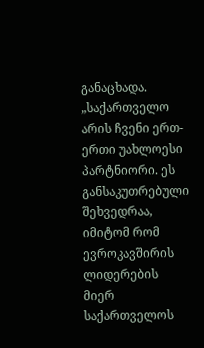განაცხადა. „საქართველო არის ჩვენი ერთ-ერთი უახლოესი პარტნიორი. ეს განსაკუთრებული შეხვედრაა, იმიტომ რომ ევროკავშირის ლიდერების მიერ საქართველოს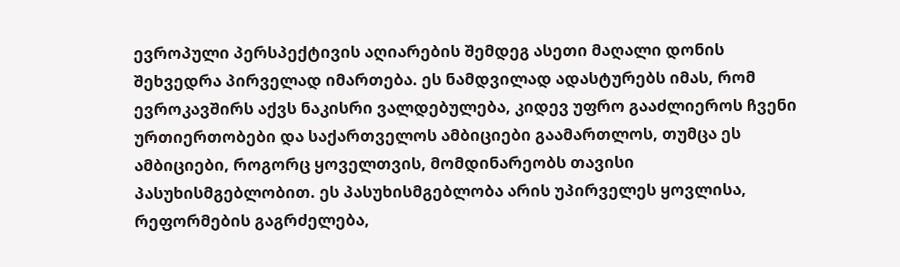ევროპული პერსპექტივის აღიარების შემდეგ ასეთი მაღალი დონის შეხვედრა პირველად იმართება. ეს ნამდვილად ადასტურებს იმას, რომ ევროკავშირს აქვს ნაკისრი ვალდებულება, კიდევ უფრო გააძლიეროს ჩვენი ურთიერთობები და საქართველოს ამბიციები გაამართლოს, თუმცა ეს ამბიციები, როგორც ყოველთვის, მომდინარეობს თავისი პასუხისმგებლობით. ეს პასუხისმგებლობა არის უპირველეს ყოვლისა, რეფორმების გაგრძელება,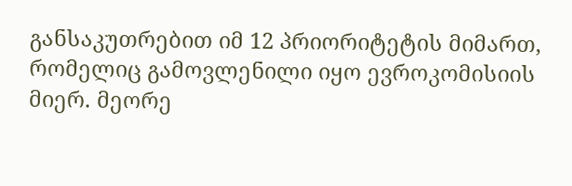განსაკუთრებით იმ 12 პრიორიტეტის მიმართ, რომელიც გამოვლენილი იყო ევროკომისიის მიერ. მეორე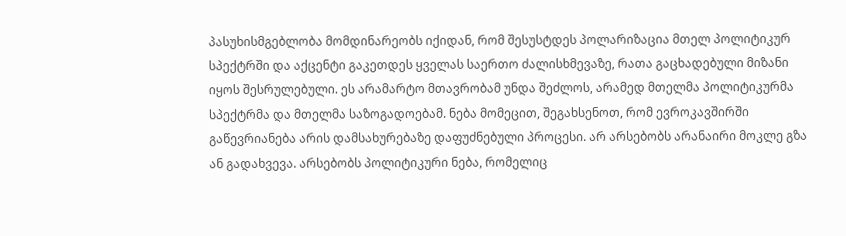პასუხისმგებლობა მომდინარეობს იქიდან, რომ შესუსტდეს პოლარიზაცია მთელ პოლიტიკურ სპექტრში და აქცენტი გაკეთდეს ყველას საერთო ძალისხმევაზე, რათა გაცხადებული მიზანი იყოს შესრულებული. ეს არამარტო მთავრობამ უნდა შეძლოს, არამედ მთელმა პოლიტიკურმა სპექტრმა და მთელმა საზოგადოებამ. ნება მომეცით, შეგახსენოთ, რომ ევროკავშირში გაწევრიანება არის დამსახურებაზე დაფუძნებული პროცესი. არ არსებობს არანაირი მოკლე გზა ან გადახვევა. არსებობს პოლიტიკური ნება, რომელიც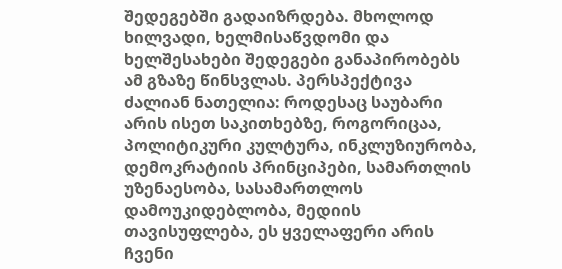შედეგებში გადაიზრდება. მხოლოდ ხილვადი, ხელმისაწვდომი და ხელშესახები შედეგები განაპირობებს ამ გზაზე წინსვლას. პერსპექტივა ძალიან ნათელია: როდესაც საუბარი არის ისეთ საკითხებზე, როგორიცაა, პოლიტიკური კულტურა, ინკლუზიურობა, დემოკრატიის პრინციპები, სამართლის უზენაესობა, სასამართლოს დამოუკიდებლობა, მედიის თავისუფლება, ეს ყველაფერი არის ჩვენი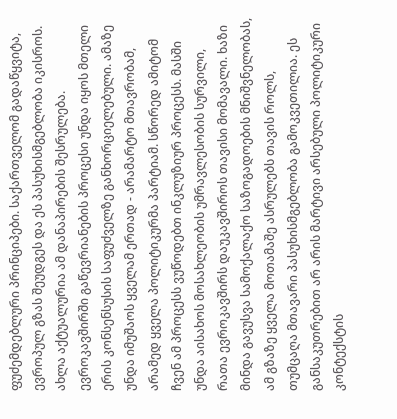ფუძემდებლური პრინციპები. საქართველომ გადაწყვიტა, ევროპულ გზას შეუდგეს და ეს პასუხისმგებლობა იკისროს. ახლა აქტუალურია ამ დანაპირების შესრულება. ევროკავშირში გაწევრიანების პროცესი უნდა იყოს მთელი ერის კონსენსუსის საფუძველზე განხორციელებული. ამაზე უნდა იმუშაოს ყველამ ერთად - არამარტო მთავრობამ, არამედ ყველა პოლიტიკურმა პარტიამ. სწორედ ამიტომ ჩვენ ამ პროცესს ვუწოდებთ ინკლუზიურ პროცესს. მასში უნდა აისახოს მოსახლეობის უმრავლესობის სურვილი, რათა ევროკავშირს დაუკავშიროს თავისი მომავალი. ხაზი მინდა გავუსვა სამოქალაქო საზოგადოების მნიშვნელობას, ამ გზაზე ყველა მოთამაშე ასრულებს თავის როლს, თუმცაღა მთავარი პასუხისმგებლობა გამოკვეთილია. ეს განსაკუთრებით არ არის მარტივი არსებული პოლიტიკური კონტექსტის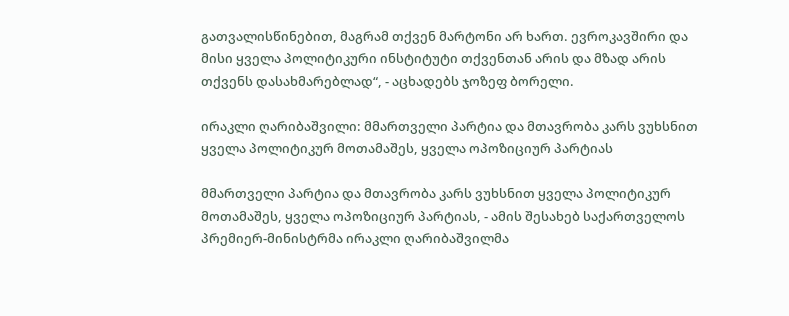გათვალისწინებით, მაგრამ თქვენ მარტონი არ ხართ. ევროკავშირი და მისი ყველა პოლიტიკური ინსტიტუტი თქვენთან არის და მზად არის თქვენს დასახმარებლად“, - აცხადებს ჯოზეფ ბორელი.

ირაკლი ღარიბაშვილი: მმართველი პარტია და მთავრობა კარს ვუხსნით ყველა პოლიტიკურ მოთამაშეს, ყველა ოპოზიციურ პარტიას

მმართველი პარტია და მთავრობა კარს ვუხსნით ყველა პოლიტიკურ მოთამაშეს, ყველა ოპოზიციურ პარტიას, - ამის შესახებ საქართველოს პრემიერ-მინისტრმა ირაკლი ღარიბაშვილმა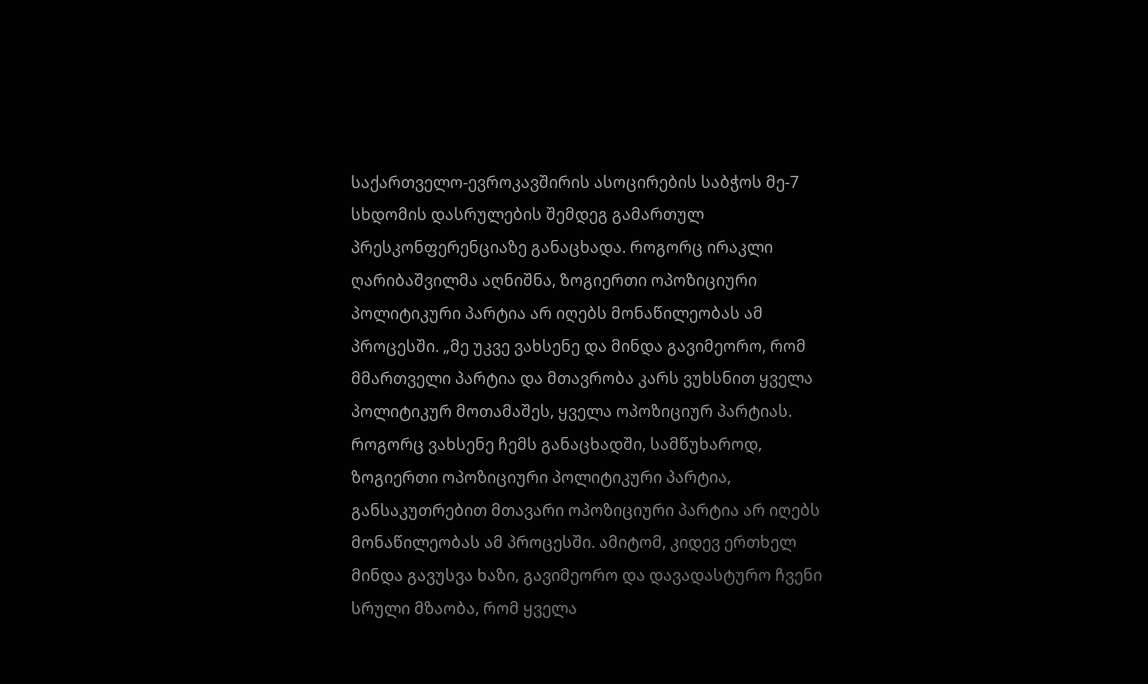საქართველო-ევროკავშირის ასოცირების საბჭოს მე-7 სხდომის დასრულების შემდეგ გამართულ პრესკონფერენციაზე განაცხადა. როგორც ირაკლი ღარიბაშვილმა აღნიშნა, ზოგიერთი ოპოზიციური პოლიტიკური პარტია არ იღებს მონაწილეობას ამ პროცესში. „მე უკვე ვახსენე და მინდა გავიმეორო, რომ მმართველი პარტია და მთავრობა კარს ვუხსნით ყველა პოლიტიკურ მოთამაშეს, ყველა ოპოზიციურ პარტიას. როგორც ვახსენე ჩემს განაცხადში, სამწუხაროდ, ზოგიერთი ოპოზიციური პოლიტიკური პარტია, განსაკუთრებით მთავარი ოპოზიციური პარტია არ იღებს მონაწილეობას ამ პროცესში. ამიტომ, კიდევ ერთხელ მინდა გავუსვა ხაზი, გავიმეორო და დავადასტურო ჩვენი სრული მზაობა, რომ ყველა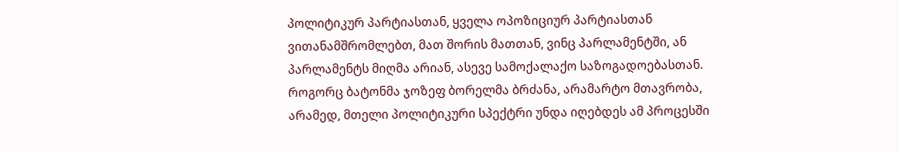პოლიტიკურ პარტიასთან, ყველა ოპოზიციურ პარტიასთან ვითანამშრომლებთ, მათ შორის მათთან, ვინც პარლამენტში, ან პარლამენტს მიღმა არიან, ასევე სამოქალაქო საზოგადოებასთან. როგორც ბატონმა ჯოზეფ ბორელმა ბრძანა, არამარტო მთავრობა, არამედ, მთელი პოლიტიკური სპექტრი უნდა იღებდეს ამ პროცესში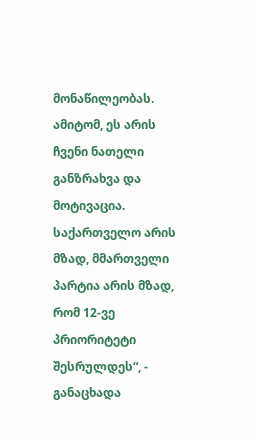მონაწილეობას. ამიტომ, ეს არის ჩვენი ნათელი განზრახვა და მოტივაცია. საქართველო არის მზად, მმართველი პარტია არის მზად, რომ 12-ვე პრიორიტეტი შესრულდეს“, - განაცხადა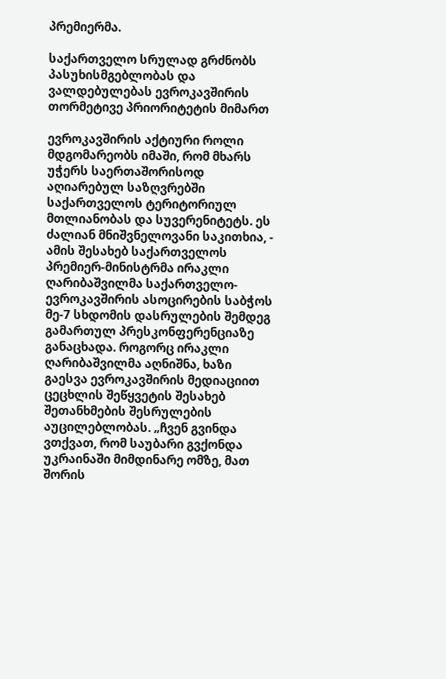პრემიერმა.

საქართველო სრულად გრძნობს პასუხისმგებლობას და ვალდებულებას ევროკავშირის თორმეტივე პრიორიტეტის მიმართ

ევროკავშირის აქტიური როლი მდგომარეობს იმაში, რომ მხარს უჭერს საერთაშორისოდ აღიარებულ საზღვრებში საქართველოს ტერიტორიულ მთლიანობას და სუვერენიტეტს. ეს ძალიან მნიშვნელოვანი საკითხია, - ამის შესახებ საქართველოს პრემიერ-მინისტრმა ირაკლი ღარიბაშვილმა საქართველო-ევროკავშირის ასოცირების საბჭოს მე-7 სხდომის დასრულების შემდეგ გამართულ პრესკონფერენციაზე განაცხადა. როგორც ირაკლი ღარიბაშვილმა აღნიშნა, ხაზი გაესვა ევროკავშირის მედიაციით ცეცხლის შეწყვეტის შესახებ შეთანხმების შესრულების აუცილებლობას. „ჩვენ გვინდა ვთქვათ, რომ საუბარი გვქონდა უკრაინაში მიმდინარე ომზე, მათ შორის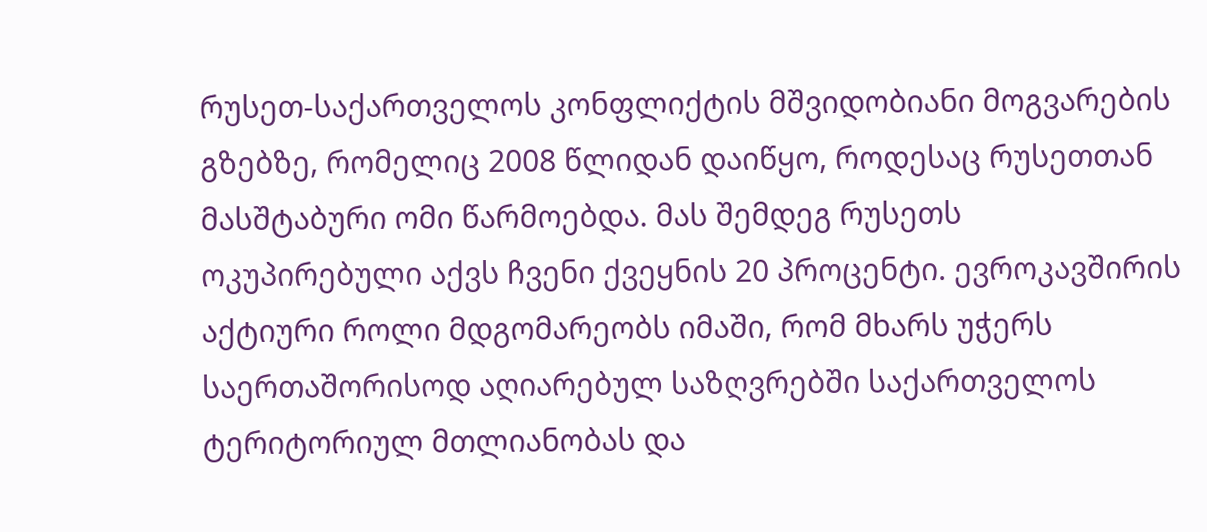რუსეთ-საქართველოს კონფლიქტის მშვიდობიანი მოგვარების გზებზე, რომელიც 2008 წლიდან დაიწყო, როდესაც რუსეთთან მასშტაბური ომი წარმოებდა. მას შემდეგ რუსეთს ოკუპირებული აქვს ჩვენი ქვეყნის 20 პროცენტი. ევროკავშირის აქტიური როლი მდგომარეობს იმაში, რომ მხარს უჭერს საერთაშორისოდ აღიარებულ საზღვრებში საქართველოს ტერიტორიულ მთლიანობას და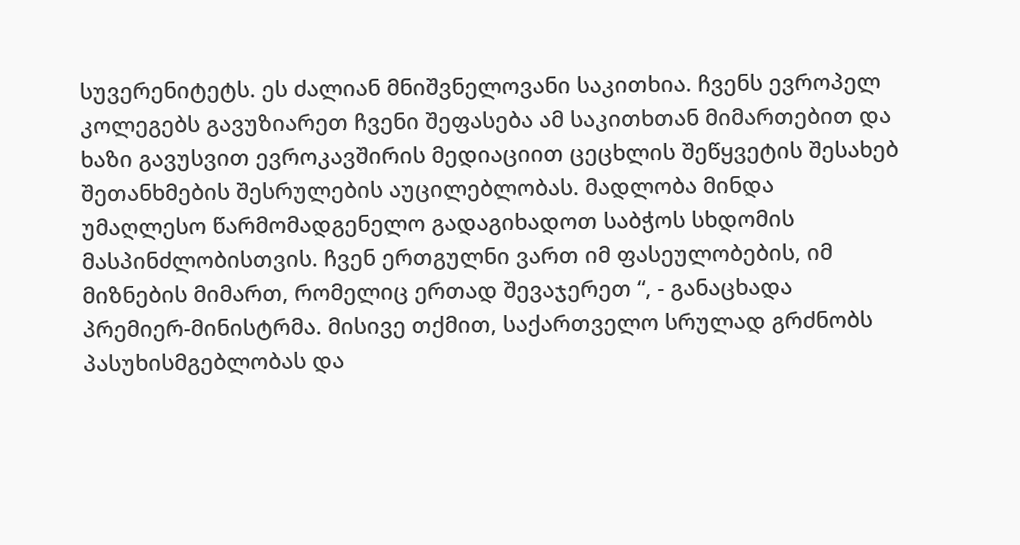სუვერენიტეტს. ეს ძალიან მნიშვნელოვანი საკითხია. ჩვენს ევროპელ კოლეგებს გავუზიარეთ ჩვენი შეფასება ამ საკითხთან მიმართებით და ხაზი გავუსვით ევროკავშირის მედიაციით ცეცხლის შეწყვეტის შესახებ შეთანხმების შესრულების აუცილებლობას. მადლობა მინდა უმაღლესო წარმომადგენელო გადაგიხადოთ საბჭოს სხდომის მასპინძლობისთვის. ჩვენ ერთგულნი ვართ იმ ფასეულობების, იმ მიზნების მიმართ, რომელიც ერთად შევაჯერეთ “, - განაცხადა პრემიერ-მინისტრმა. მისივე თქმით, საქართველო სრულად გრძნობს პასუხისმგებლობას და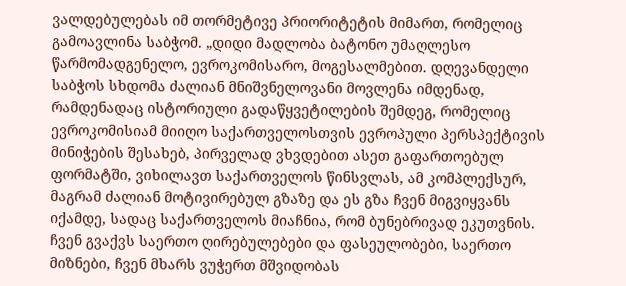ვალდებულებას იმ თორმეტივე პრიორიტეტის მიმართ, რომელიც გამოავლინა საბჭომ. „დიდი მადლობა ბატონო უმაღლესო წარმომადგენელო, ევროკომისარო, მოგესალმებით. დღევანდელი საბჭოს სხდომა ძალიან მნიშვნელოვანი მოვლენა იმდენად, რამდენადაც ისტორიული გადაწყვეტილების შემდეგ, რომელიც ევროკომისიამ მიიღო საქართველოსთვის ევროპული პერსპექტივის მინიჭების შესახებ, პირველად ვხვდებით ასეთ გაფართოებულ ფორმატში, ვიხილავთ საქართველოს წინსვლას, ამ კომპლექსურ, მაგრამ ძალიან მოტივირებულ გზაზე და ეს გზა ჩვენ მიგვიყვანს იქამდე, სადაც საქართველოს მიაჩნია, რომ ბუნებრივად ეკუთვნის. ჩვენ გვაქვს საერთო ღირებულებები და ფასეულობები, საერთო მიზნები, ჩვენ მხარს ვუჭერთ მშვიდობას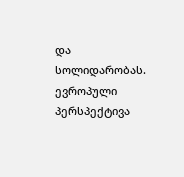და სოლიდარობას.  ევროპული პერსპექტივა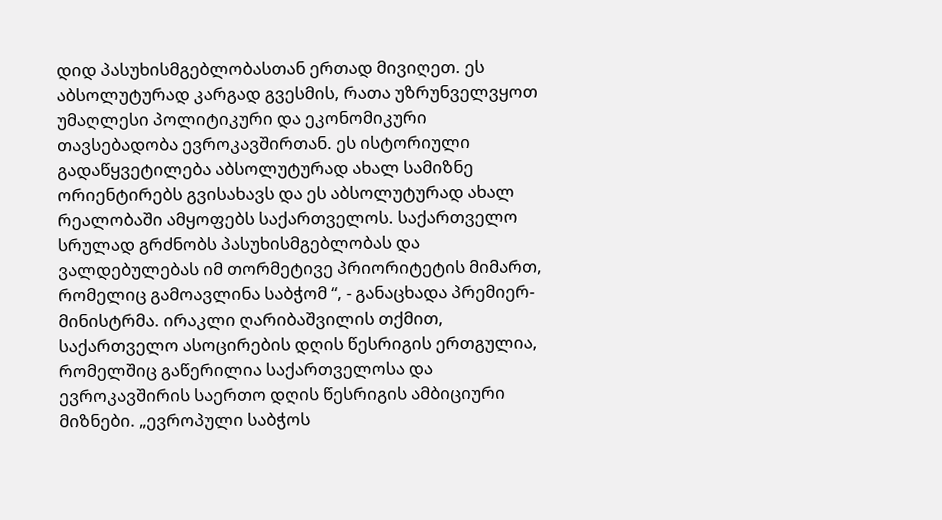დიდ პასუხისმგებლობასთან ერთად მივიღეთ. ეს აბსოლუტურად კარგად გვესმის, რათა უზრუნველვყოთ უმაღლესი პოლიტიკური და ეკონომიკური თავსებადობა ევროკავშირთან. ეს ისტორიული გადაწყვეტილება აბსოლუტურად ახალ სამიზნე ორიენტირებს გვისახავს და ეს აბსოლუტურად ახალ რეალობაში ამყოფებს საქართველოს. საქართველო სრულად გრძნობს პასუხისმგებლობას და ვალდებულებას იმ თორმეტივე პრიორიტეტის მიმართ, რომელიც გამოავლინა საბჭომ “, - განაცხადა პრემიერ-მინისტრმა. ირაკლი ღარიბაშვილის თქმით, საქართველო ასოცირების დღის წესრიგის ერთგულია, რომელშიც გაწერილია საქართველოსა და ევროკავშირის საერთო დღის წესრიგის ამბიციური მიზნები. „ევროპული საბჭოს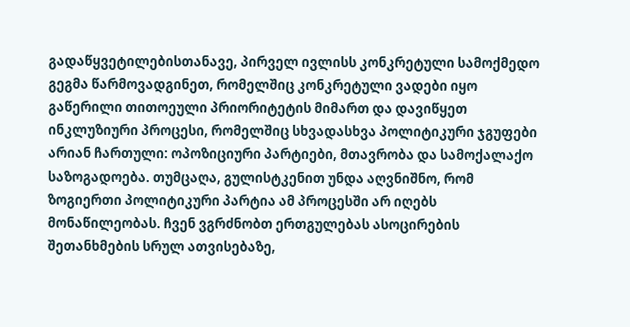გადაწყვეტილებისთანავე, პირველ ივლისს კონკრეტული სამოქმედო გეგმა წარმოვადგინეთ, რომელშიც კონკრეტული ვადები იყო გაწერილი თითოეული პრიორიტეტის მიმართ და დავიწყეთ ინკლუზიური პროცესი, რომელშიც სხვადასხვა პოლიტიკური ჯგუფები არიან ჩართული: ოპოზიციური პარტიები, მთავრობა და სამოქალაქო საზოგადოება. თუმცაღა, გულისტკენით უნდა აღვნიშნო, რომ ზოგიერთი პოლიტიკური პარტია ამ პროცესში არ იღებს მონაწილეობას. ჩვენ ვგრძნობთ ერთგულებას ასოცირების შეთანხმების სრულ ათვისებაზე,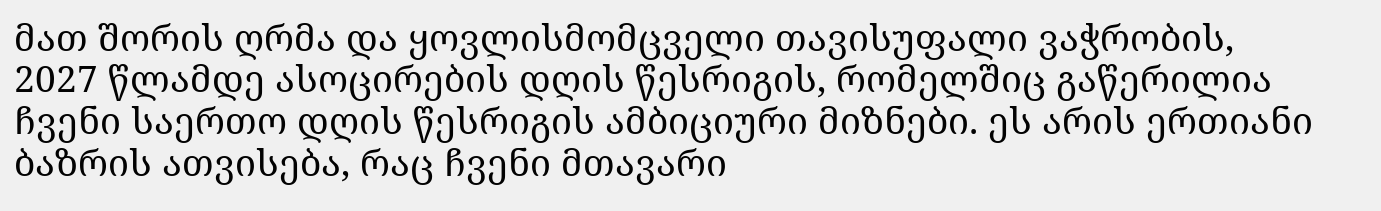მათ შორის ღრმა და ყოვლისმომცველი თავისუფალი ვაჭრობის, 2027 წლამდე ასოცირების დღის წესრიგის, რომელშიც გაწერილია ჩვენი საერთო დღის წესრიგის ამბიციური მიზნები. ეს არის ერთიანი ბაზრის ათვისება, რაც ჩვენი მთავარი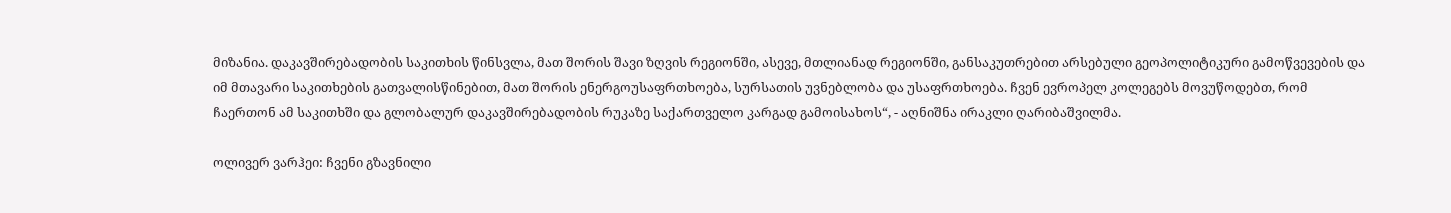მიზანია. დაკავშირებადობის საკითხის წინსვლა, მათ შორის შავი ზღვის რეგიონში, ასევე, მთლიანად რეგიონში, განსაკუთრებით არსებული გეოპოლიტიკური გამოწვევების და იმ მთავარი საკითხების გათვალისწინებით, მათ შორის ენერგოუსაფრთხოება, სურსათის უვნებლობა და უსაფრთხოება. ჩვენ ევროპელ კოლეგებს მოვუწოდებთ, რომ ჩაერთონ ამ საკითხში და გლობალურ დაკავშირებადობის რუკაზე საქართველო კარგად გამოისახოს“, - აღნიშნა ირაკლი ღარიბაშვილმა.

ოლივერ ვარჰეი: ჩვენი გზავნილი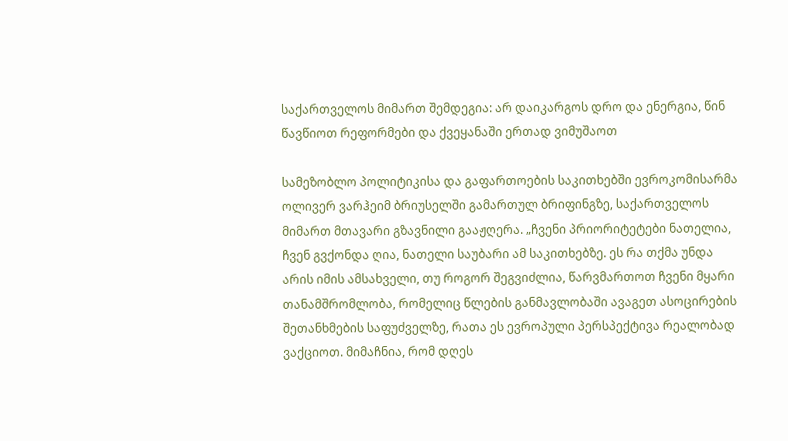საქართველოს მიმართ შემდეგია: არ დაიკარგოს დრო და ენერგია, წინ წავწიოთ რეფორმები და ქვეყანაში ერთად ვიმუშაოთ

სამეზობლო პოლიტიკისა და გაფართოების საკითხებში ევროკომისარმა ოლივერ ვარჰეიმ ბრიუსელში გამართულ ბრიფინგზე, საქართველოს მიმართ მთავარი გზავნილი გააჟღერა. „ჩვენი პრიორიტეტები ნათელია, ჩვენ გვქონდა ღია, ნათელი საუბარი ამ საკითხებზე. ეს რა თქმა უნდა არის იმის ამსახველი, თუ როგორ შეგვიძლია, წარვმართოთ ჩვენი მყარი თანამშრომლობა, რომელიც წლების განმავლობაში ავაგეთ ასოცირების შეთანხმების საფუძველზე, რათა ეს ევროპული პერსპექტივა რეალობად ვაქციოთ. მიმაჩნია, რომ დღეს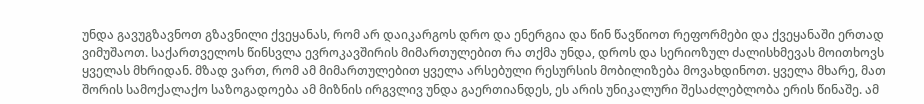უნდა გავუგზავნოთ გზავნილი ქვეყანას, რომ არ დაიკარგოს დრო და ენერგია და წინ წავწიოთ რეფორმები და ქვეყანაში ერთად ვიმუშაოთ. საქართველოს წინსვლა ევროკავშირის მიმართულებით რა თქმა უნდა, დროს და სერიოზულ ძალისხმევას მოითხოვს ყველას მხრიდან. მზად ვართ, რომ ამ მიმართულებით ყველა არსებული რესურსის მობილიზება მოვახდინოთ. ყველა მხარე, მათ შორის სამოქალაქო საზოგადოება ამ მიზნის ირგვლივ უნდა გაერთიანდეს, ეს არის უნიკალური შესაძლებლობა ერის წინაშე. ამ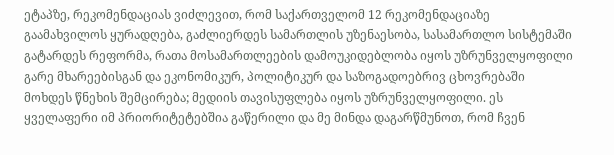ეტაპზე, რეკომენდაციას ვიძლევით, რომ საქართველომ 12 რეკომენდაციაზე გაამახვილოს ყურადღება, გაძლიერდეს სამართლის უზენაესობა, სასამართლო სისტემაში გატარდეს რეფორმა, რათა მოსამართლეების დამოუკიდებლობა იყოს უზრუნველყოფილი გარე მხარეებისგან და ეკონომიკურ, პოლიტიკურ და საზოგადოებრივ ცხოვრებაში მოხდეს წნეხის შემცირება; მედიის თავისუფლება იყოს უზრუნველყოფილი. ეს ყველაფერი იმ პრიორიტეტებშია გაწერილი და მე მინდა დაგარწმუნოთ, რომ ჩვენ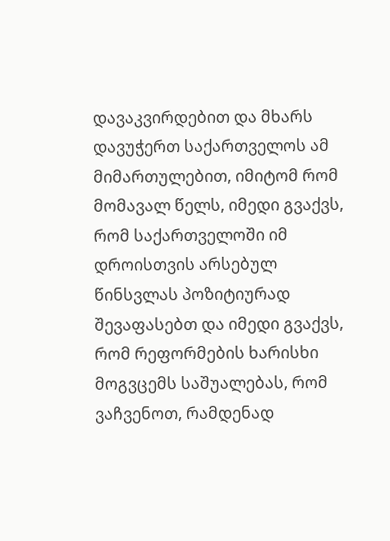დავაკვირდებით და მხარს დავუჭერთ საქართველოს ამ მიმართულებით, იმიტომ რომ მომავალ წელს, იმედი გვაქვს, რომ საქართველოში იმ დროისთვის არსებულ წინსვლას პოზიტიურად შევაფასებთ და იმედი გვაქვს, რომ რეფორმების ხარისხი მოგვცემს საშუალებას, რომ ვაჩვენოთ, რამდენად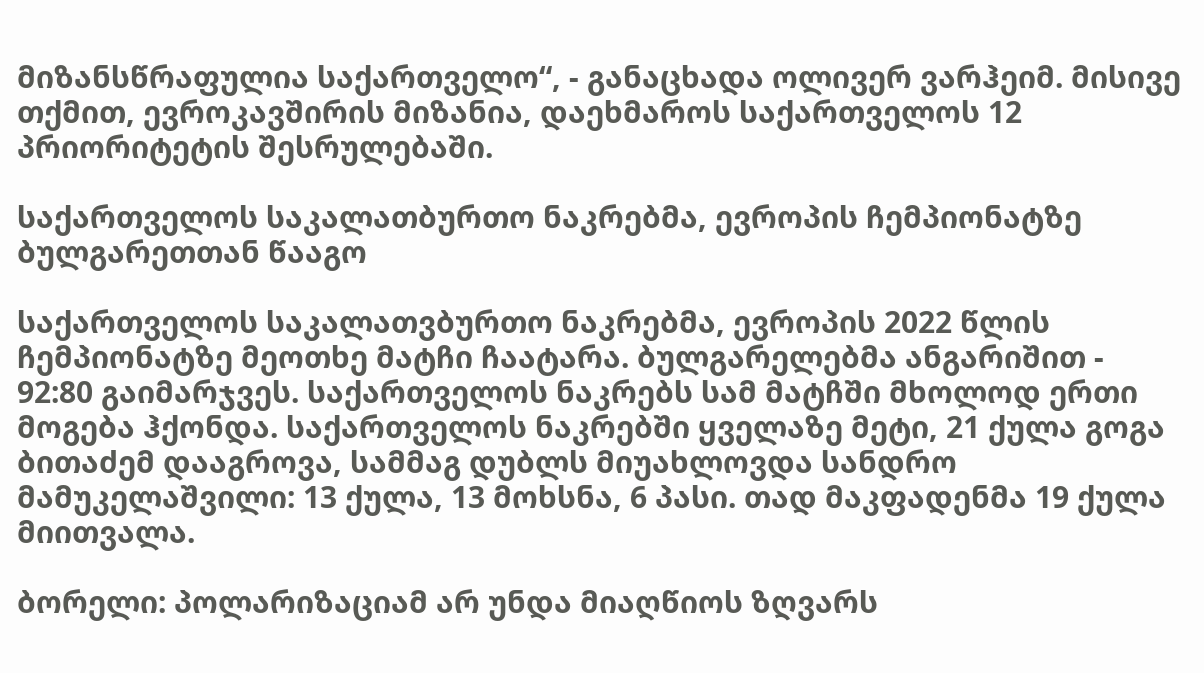მიზანსწრაფულია საქართველო“, - განაცხადა ოლივერ ვარჰეიმ. მისივე თქმით, ევროკავშირის მიზანია, დაეხმაროს საქართველოს 12 პრიორიტეტის შესრულებაში.

საქართველოს საკალათბურთო ნაკრებმა, ევროპის ჩემპიონატზე ბულგარეთთან წააგო

საქართველოს საკალათვბურთო ნაკრებმა, ევროპის 2022 წლის ჩემპიონატზე მეოთხე მატჩი ჩაატარა. ბულგარელებმა ანგარიშით - 92:80 გაიმარჯვეს. საქართველოს ნაკრებს სამ მატჩში მხოლოდ ერთი მოგება ჰქონდა. საქართველოს ნაკრებში ყველაზე მეტი, 21 ქულა გოგა ბითაძემ დააგროვა, სამმაგ დუბლს მიუახლოვდა სანდრო მამუკელაშვილი: 13 ქულა, 13 მოხსნა, 6 პასი. თად მაკფადენმა 19 ქულა მიითვალა.

ბორელი: პოლარიზაციამ არ უნდა მიაღწიოს ზღვარს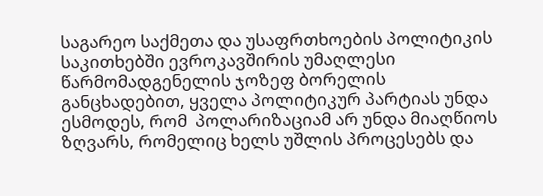საგარეო საქმეთა და უსაფრთხოების პოლიტიკის საკითხებში ევროკავშირის უმაღლესი წარმომადგენელის ჯოზეფ ბორელის განცხადებით, ყველა პოლიტიკურ პარტიას უნდა ესმოდეს, რომ  პოლარიზაციამ არ უნდა მიაღწიოს ზღვარს, რომელიც ხელს უშლის პროცესებს და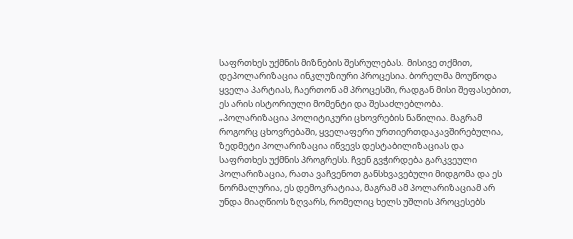საფრთხეს უქმნის მიზნების შესრულებას.  მისივე თქმით, დეპოლარიზაცია ინკლუზიური პროცესია. ბორელმა მოუწოდა ყველა პარტიას, ჩაერთონ ამ პროცესში, რადგან მისი შეფასებით, ეს არის ისტორიული მომენტი და შესაძლებლობა. „პოლარიზაცია პოლიტიკური ცხოვრების ნაწილია. მაგრამ როგორც ცხოვრებაში, ყველაფერი ურთიერთდაკავშირებულია, ზედმეტი პოლარიზაცია იწვევს დესტაბილიზაციას და საფრთხეს უქმნის პროგრესს. ჩვენ გვჭირდება გარკვეული პოლარიზაცია, რათა ვაჩვენოთ განსხვავებული მიდგომა და ეს ნორმალურია, ეს დემოკრატიაა, მაგრამ ამ პოლარიზაციამ არ უნდა მიაღწიოს ზღვარს, რომელიც ხელს უშლის პროცესებს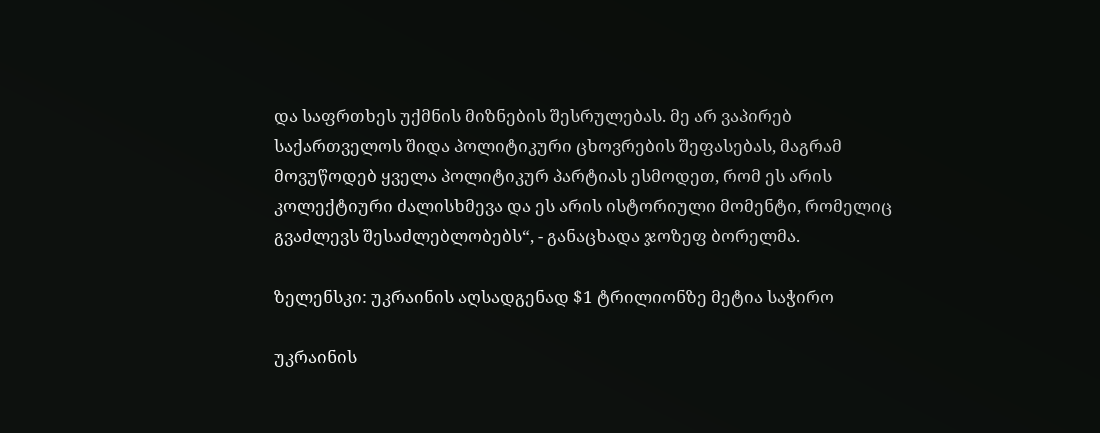და საფრთხეს უქმნის მიზნების შესრულებას. მე არ ვაპირებ საქართველოს შიდა პოლიტიკური ცხოვრების შეფასებას, მაგრამ მოვუწოდებ ყველა პოლიტიკურ პარტიას ესმოდეთ, რომ ეს არის კოლექტიური ძალისხმევა და ეს არის ისტორიული მომენტი, რომელიც გვაძლევს შესაძლებლობებს“, - განაცხადა ჯოზეფ ბორელმა.

ზელენსკი: უკრაინის აღსადგენად $1 ტრილიონზე მეტია საჭირო

უკრაინის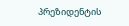პრეზიდენტის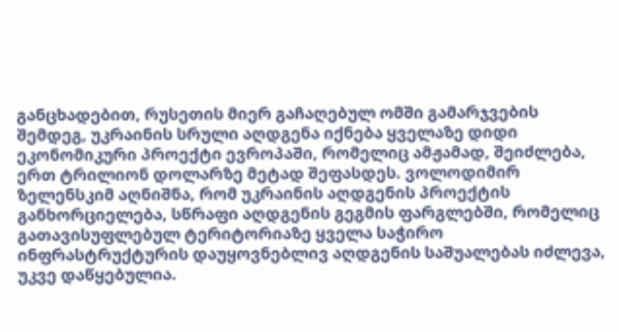განცხადებით, რუსეთის მიერ გაჩაღებულ ომში გამარჯვების შემდეგ, უკრაინის სრული აღდგენა იქნება ყველაზე დიდი ეკონომიკური პროექტი ევროპაში, რომელიც ამჟამად, შეიძლება, ერთ ტრილიონ დოლარზე მეტად შეფასდეს. ვოლოდიმირ ზელენსკიმ აღნიშნა, რომ უკრაინის აღდგენის პროექტის განხორციელება, სწრაფი აღდგენის გეგმის ფარგლებში, რომელიც გათავისუფლებულ ტერიტორიაზე ყველა საჭირო ინფრასტრუქტურის დაუყოვნებლივ აღდგენის საშუალებას იძლევა, უკვე დაწყებულია.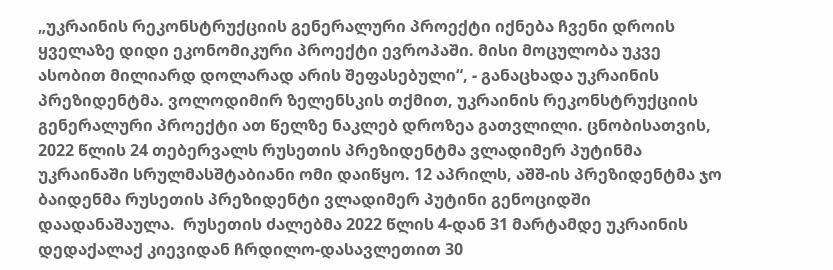„უკრაინის რეკონსტრუქციის გენერალური პროექტი იქნება ჩვენი დროის ყველაზე დიდი ეკონომიკური პროექტი ევროპაში. მისი მოცულობა უკვე ასობით მილიარდ დოლარად არის შეფასებული“, - განაცხადა უკრაინის პრეზიდენტმა. ვოლოდიმირ ზელენსკის თქმით, უკრაინის რეკონსტრუქციის გენერალური პროექტი ათ წელზე ნაკლებ დროზეა გათვლილი. ცნობისათვის, 2022 წლის 24 თებერვალს რუსეთის პრეზიდენტმა ვლადიმერ პუტინმა უკრაინაში სრულმასშტაბიანი ომი დაიწყო. 12 აპრილს, აშშ-ის პრეზიდენტმა ჯო ბაიდენმა რუსეთის პრეზიდენტი ვლადიმერ პუტინი გენოციდში დაადანაშაულა.  რუსეთის ძალებმა 2022 წლის 4-დან 31 მარტამდე უკრაინის დედაქალაქ კიევიდან ჩრდილო-დასავლეთით 30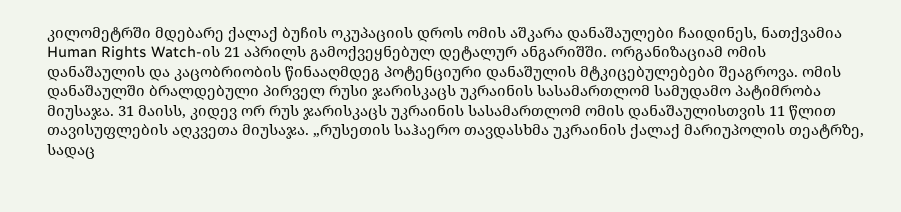კილომეტრში მდებარე ქალაქ ბუჩის ოკუპაციის დროს ომის აშკარა დანაშაულები ჩაიდინეს, ნათქვამია Human Rights Watch-ის 21 აპრილს გამოქვეყნებულ დეტალურ ანგარიშში. ორგანიზაციამ ომის დანაშაულის და კაცობრიობის წინააღმდეგ პოტენციური დანაშულის მტკიცებულებები შეაგროვა. ომის დანაშაულში ბრალდებული პირველ რუსი ჯარისკაცს უკრაინის სასამართლომ სამუდამო პატიმრობა მიუსაჯა. 31 მაისს, კიდევ ორ რუს ჯარისკაცს უკრაინის სასამართლომ ომის დანაშაულისთვის 11 წლით თავისუფლების აღკვეთა მიუსაჯა. „რუსეთის საჰაერო თავდასხმა უკრაინის ქალაქ მარიუპოლის თეატრზე, სადაც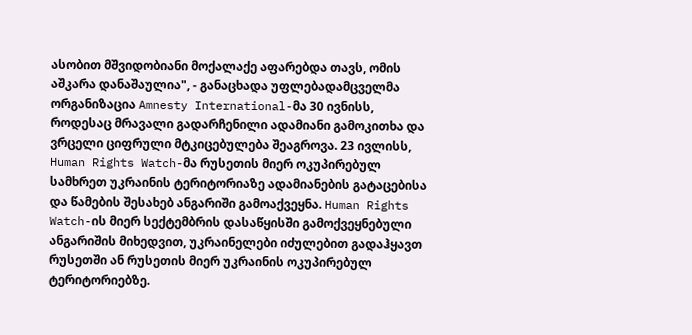ასობით მშვიდობიანი მოქალაქე აფარებდა თავს, ომის აშკარა დანაშაულია", - განაცხადა უფლებადამცველმა ორგანიზაცია Amnesty International-მა 30 ივნისს, როდესაც მრავალი გადარჩენილი ადამიანი გამოკითხა და ვრცელი ციფრული მტკიცებულება შეაგროვა. 23 ივლისს, Human Rights Watch-მა რუსეთის მიერ ოკუპირებულ სამხრეთ უკრაინის ტერიტორიაზე ადამიანების გატაცებისა და წამების შესახებ ანგარიში გამოაქვეყნა. Human Rights Watch-ის მიერ სექტემბრის დასაწყისში გამოქვეყნებული ანგარიშის მიხედვით, უკრაინელები იძულებით გადაჰყავთ რუსეთში ან რუსეთის მიერ უკრაინის ოკუპირებულ ტერიტორიებზე.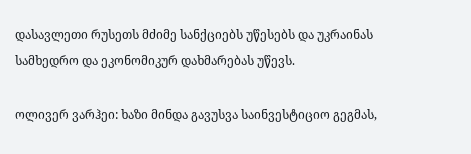დასავლეთი რუსეთს მძიმე სანქციებს უწესებს და უკრაინას სამხედრო და ეკონომიკურ დახმარებას უწევს.

ოლივერ ვარჰეი: ხაზი მინდა გავუსვა საინვესტიციო გეგმას,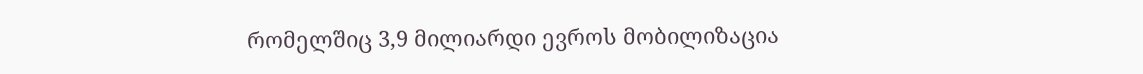რომელშიც 3,9 მილიარდი ევროს მობილიზაცია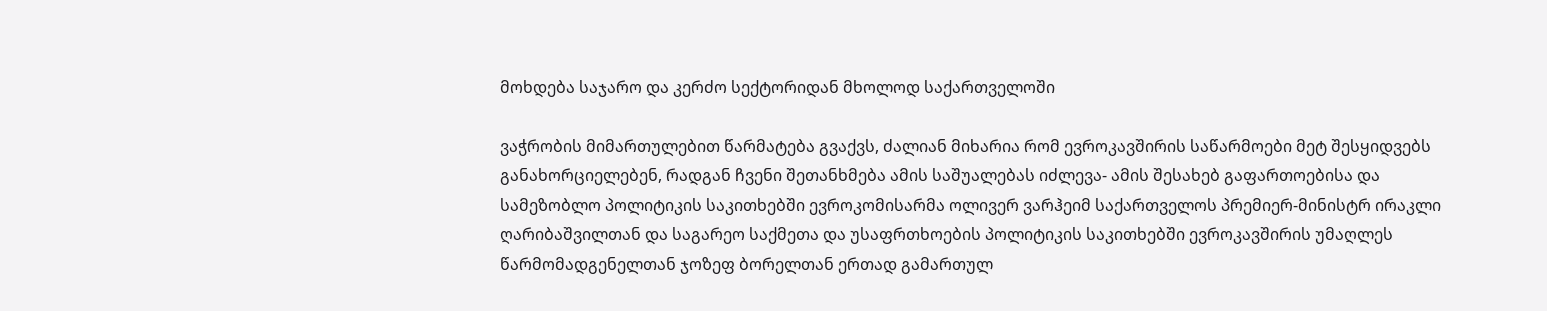მოხდება საჯარო და კერძო სექტორიდან მხოლოდ საქართველოში

ვაჭრობის მიმართულებით წარმატება გვაქვს, ძალიან მიხარია რომ ევროკავშირის საწარმოები მეტ შესყიდვებს განახორციელებენ, რადგან ჩვენი შეთანხმება ამის საშუალებას იძლევა- ამის შესახებ გაფართოებისა და სამეზობლო პოლიტიკის საკითხებში ევროკომისარმა ოლივერ ვარჰეიმ საქართველოს პრემიერ-მინისტრ ირაკლი ღარიბაშვილთან და საგარეო საქმეთა და უსაფრთხოების პოლიტიკის საკითხებში ევროკავშირის უმაღლეს წარმომადგენელთან ჯოზეფ ბორელთან ერთად გამართულ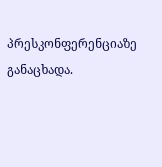პრესკონფერენციაზე განაცხადა.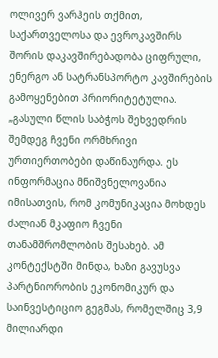ოლივერ ვარჰეის თქმით, საქართველოსა და ევროკავშირს შორის დაკავშირებადობა ციფრული, ენერგო ან სატრანსპორტო კავშირების გამოყენებით პრიორიტეტულია. „გასული წლის საბჭოს შეხვედრის შემდეგ ჩვენი ორმხრივი ურთიერთობები დაწინაურდა. ეს ინფორმაცია მნიშვნელოვანია იმისათვის, რომ კომუნიკაცია მოხდეს ძალიან მკაფიო ჩვენი თანამშრომლობის შესახებ. ამ კონტექსტში მინდა, ხაზი გავუსვა პარტნიორობის ეკონომიკურ და საინვესტიციო გეგმას, რომელშიც 3,9 მილიარდი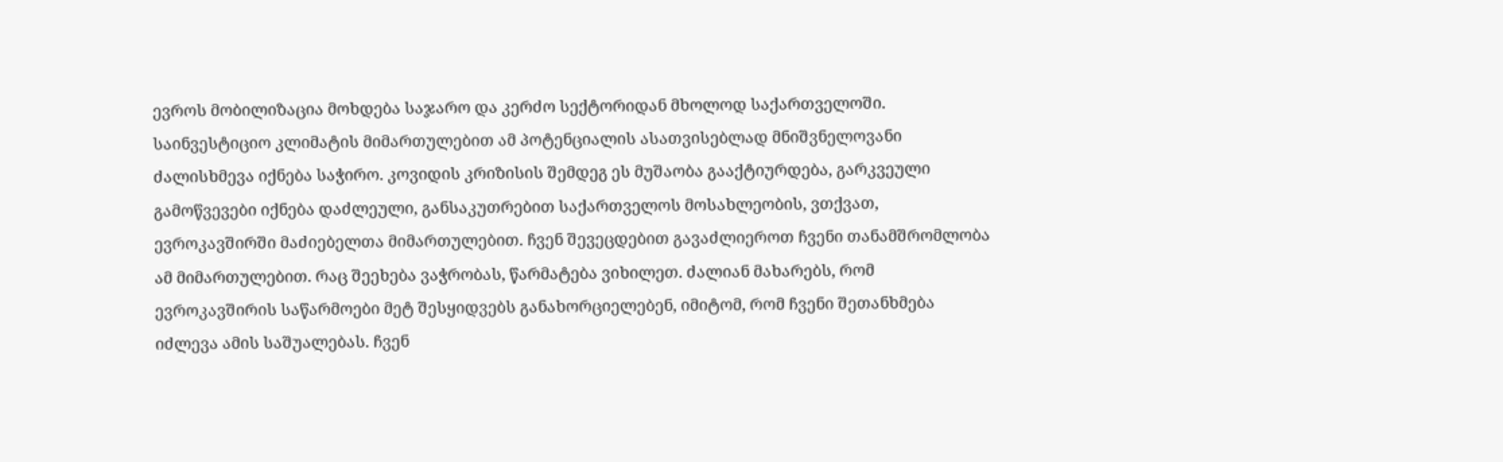ევროს მობილიზაცია მოხდება საჯარო და კერძო სექტორიდან მხოლოდ საქართველოში. საინვესტიციო კლიმატის მიმართულებით ამ პოტენციალის ასათვისებლად მნიშვნელოვანი ძალისხმევა იქნება საჭირო. კოვიდის კრიზისის შემდეგ ეს მუშაობა გააქტიურდება, გარკვეული გამოწვევები იქნება დაძლეული, განსაკუთრებით საქართველოს მოსახლეობის, ვთქვათ, ევროკავშირში მაძიებელთა მიმართულებით. ჩვენ შევეცდებით გავაძლიეროთ ჩვენი თანამშრომლობა ამ მიმართულებით. რაც შეეხება ვაჭრობას, წარმატება ვიხილეთ. ძალიან მახარებს, რომ ევროკავშირის საწარმოები მეტ შესყიდვებს განახორციელებენ, იმიტომ, რომ ჩვენი შეთანხმება იძლევა ამის საშუალებას. ჩვენ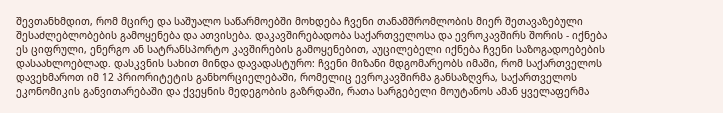შევთანხმდით, რომ მცირე და საშუალო საწარმოებში მოხდება ჩვენი თანამშრომლობის მიერ შეთავაზებული შესაძლებლობების გამოყენება და ათვისება. დაკავშირებადობა საქართველოსა და ევროკავშირს შორის - იქნება ეს ციფრული, ენერგო ან სატრანსპორტო კავშირების გამოყენებით, აუცილებელი იქნება ჩვენი საზოგადოებების დასაახლოებლად. დასკვნის სახით მინდა დავადასტურო: ჩვენი მიზანი მდგომარეობს იმაში, რომ საქართველოს დავეხმაროთ იმ 12 პრიორიტეტის განხორციელებაში, რომელიც ევროკავშირმა განსაზღვრა, საქართველოს ეკონომიკის განვითარებაში და ქვეყნის მედეგობის გაზრდაში, რათა სარგებელი მოუტანოს ამან ყველაფერმა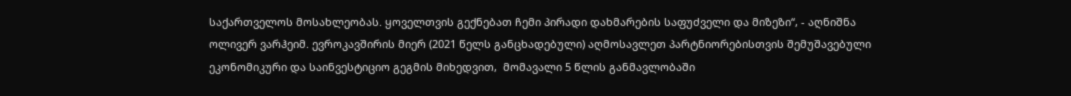საქართველოს მოსახლეობას. ყოველთვის გექნებათ ჩემი პირადი დახმარების საფუძველი და მიზეზი“, - აღნიშნა ოლივერ ვარჰეიმ. ევროკავშირის მიერ (2021 წელს განცხადებული) აღმოსავლეთ პარტნიორებისთვის შემუშავებული ეკონომიკური და საინვესტიციო გეგმის მიხედვით,  მომავალი 5 წლის განმავლობაში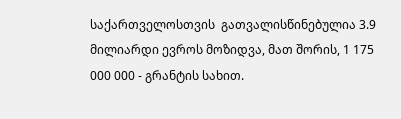საქართველოსთვის  გათვალისწინებულია 3.9 მილიარდი ევროს მოზიდვა, მათ შორის, 1 175 000 000 - გრანტის სახით.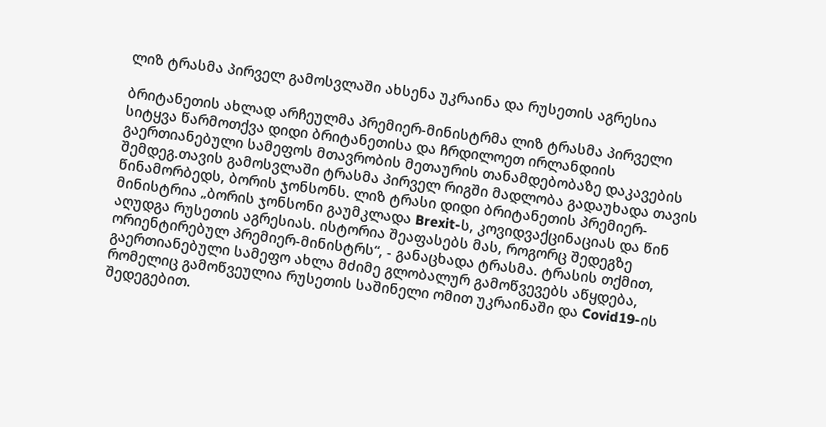ლიზ ტრასმა პირველ გამოსვლაში ახსენა უკრაინა და რუსეთის აგრესია

ბრიტანეთის ახლად არჩეულმა პრემიერ-მინისტრმა ლიზ ტრასმა პირველი სიტყვა წარმოთქვა დიდი ბრიტანეთისა და ჩრდილოეთ ირლანდიის გაერთიანებული სამეფოს მთავრობის მეთაურის თანამდებობაზე დაკავების შემდეგ.თავის გამოსვლაში ტრასმა პირველ რიგში მადლობა გადაუხადა თავის წინამორბედს, ბორის ჯონსონს. ლიზ ტრასი დიდი ბრიტანეთის პრემიერ-მინისტრია „ბორის ჯონსონი გაუმკლადა Brexit-ს, კოვიდვაქცინაციას და წინ აღუდგა რუსეთის აგრესიას. ისტორია შეაფასებს მას, როგორც შედეგზე ორიენტირებულ პრემიერ-მინისტრს“, - განაცხადა ტრასმა. ტრასის თქმით, გაერთიანებული სამეფო ახლა მძიმე გლობალურ გამოწვევებს აწყდება, რომელიც გამოწვეულია რუსეთის საშინელი ომით უკრაინაში და Covid19-ის შედეგებით.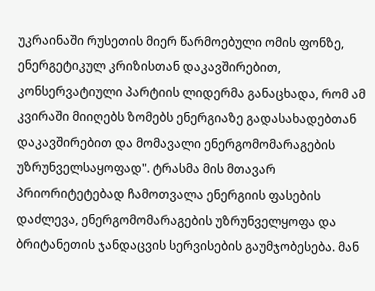უკრაინაში რუსეთის მიერ წარმოებული ომის ფონზე, ენერგეტიკულ კრიზისთან დაკავშირებით, კონსერვატიული პარტიის ლიდერმა განაცხადა, რომ ამ კვირაში მიიღებს ზომებს ენერგიაზე გადასახადებთან დაკავშირებით და მომავალი ენერგომომარაგების უზრუნველსაყოფად". ტრასმა მის მთავარ პრიორიტეტებად ჩამოთვალა ენერგიის ფასების დაძლევა, ენერგომომარაგების უზრუნველყოფა და ბრიტანეთის ჯანდაცვის სერვისების გაუმჯობესება. მან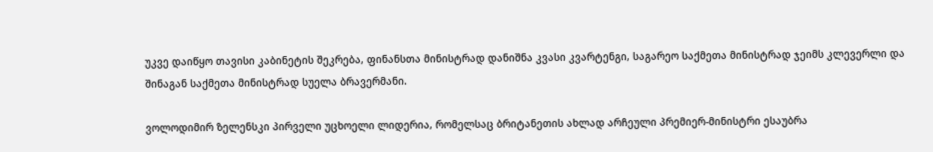უკვე დაიწყო თავისი კაბინეტის შეკრება, ფინანსთა მინისტრად დანიშნა კვასი კვარტენგი, საგარეო საქმეთა მინისტრად ჯეიმს კლევერლი და შინაგან საქმეთა მინისტრად სუელა ბრავერმანი.

ვოლოდიმირ ზელენსკი პირველი უცხოელი ლიდერია, რომელსაც ბრიტანეთის ახლად არჩეული პრემიერ-მინისტრი ესაუბრა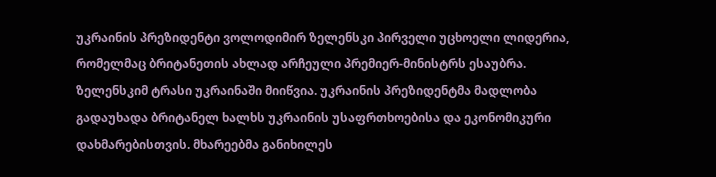უკრაინის პრეზიდენტი ვოლოდიმირ ზელენსკი პირველი უცხოელი ლიდერია, რომელმაც ბრიტანეთის ახლად არჩეული პრემიერ-მინისტრს ესაუბრა. ზელენსკიმ ტრასი უკრაინაში მიიწვია. უკრაინის პრეზიდენტმა მადლობა გადაუხადა ბრიტანელ ხალხს უკრაინის უსაფრთხოებისა და ეკონომიკური დახმარებისთვის. მხარეებმა განიხილეს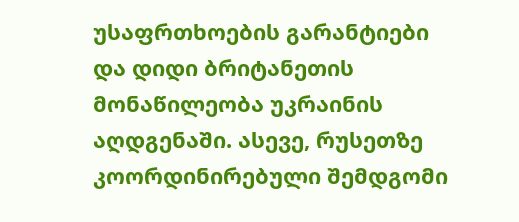უსაფრთხოების გარანტიები და დიდი ბრიტანეთის მონაწილეობა უკრაინის აღდგენაში. ასევე, რუსეთზე კოორდინირებული შემდგომი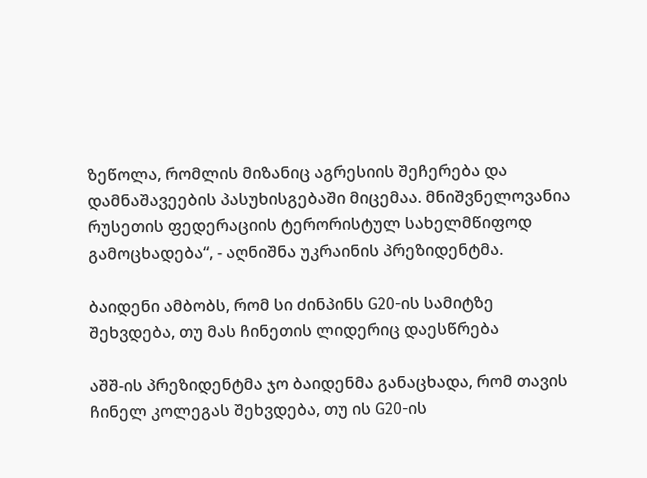ზეწოლა, რომლის მიზანიც აგრესიის შეჩერება და დამნაშავეების პასუხისგებაში მიცემაა. მნიშვნელოვანია რუსეთის ფედერაციის ტერორისტულ სახელმწიფოდ გამოცხადება“, - აღნიშნა უკრაინის პრეზიდენტმა.

ბაიდენი ამბობს, რომ სი ძინპინს G20-ის სამიტზე შეხვდება, თუ მას ჩინეთის ლიდერიც დაესწრება

აშშ-ის პრეზიდენტმა ჯო ბაიდენმა განაცხადა, რომ თავის ჩინელ კოლეგას შეხვდება, თუ ის G20-ის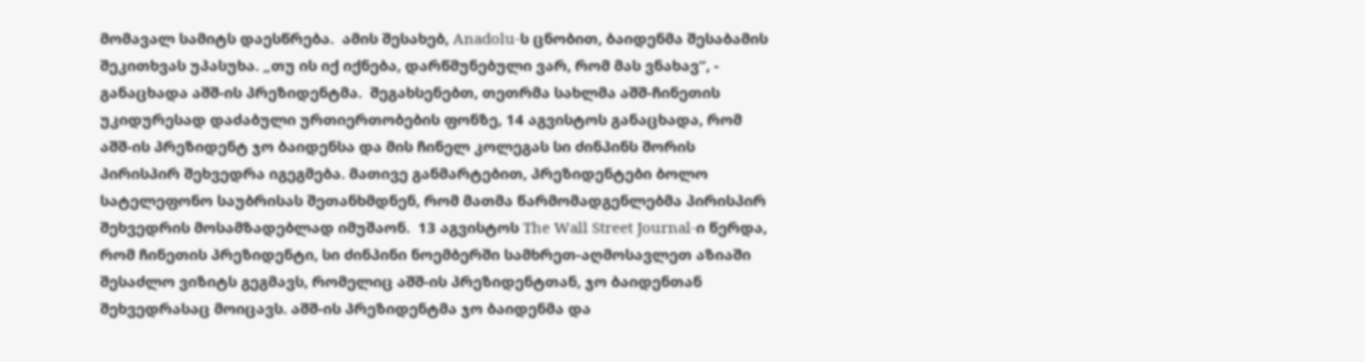მომავალ სამიტს დაესწრება.  ამის შესახებ, Anadolu-ს ცნობით, ბაიდენმა შესაბამის შეკითხვას უპასუხა. „თუ ის იქ იქნება, დარწმუნებული ვარ, რომ მას ვნახავ“, - განაცხადა აშშ-ის პრეზიდენტმა.  შეგახსენებთ, თეთრმა სახლმა აშშ-ჩინეთის უკიდურესად დაძაბული ურთიერთობების ფონზე, 14 აგვისტოს განაცხადა, რომ აშშ-ის პრეზიდენტ ჯო ბაიდენსა და მის ჩინელ კოლეგას სი ძინპინს შორის პირისპირ შეხვედრა იგეგმება. მათივე განმარტებით, პრეზიდენტები ბოლო სატელეფონო საუბრისას შეთანხმდნენ, რომ მათმა წარმომადგენლებმა პირისპირ შეხვედრის მოსამზადებლად იმუშაონ.  13 აგვისტოს The Wall Street Journal-ი წერდა, რომ ჩინეთის პრეზიდენტი, სი ძინპინი ნოემბერში სამხრეთ-აღმოსავლეთ აზიაში შესაძლო ვიზიტს გეგმავს, რომელიც აშშ-ის პრეზიდენტთან, ჯო ბაიდენთან შეხვედრასაც მოიცავს. აშშ-ის პრეზიდენტმა ჯო ბაიდენმა და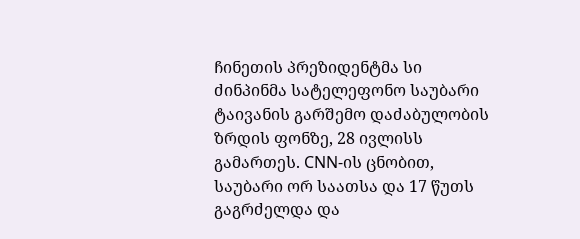ჩინეთის პრეზიდენტმა სი ძინპინმა სატელეფონო საუბარი ტაივანის გარშემო დაძაბულობის ზრდის ფონზე, 28 ივლისს გამართეს. CNN-ის ცნობით, საუბარი ორ საათსა და 17 წუთს გაგრძელდა და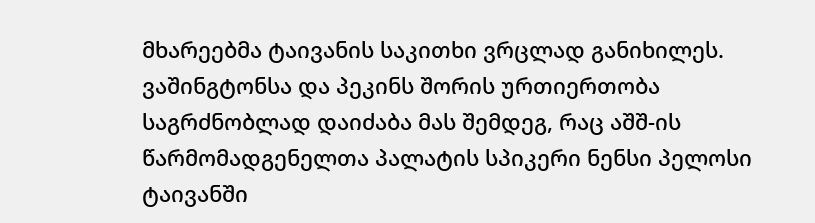მხარეებმა ტაივანის საკითხი ვრცლად განიხილეს. ვაშინგტონსა და პეკინს შორის ურთიერთობა საგრძნობლად დაიძაბა მას შემდეგ, რაც აშშ-ის წარმომადგენელთა პალატის სპიკერი ნენსი პელოსი ტაივანში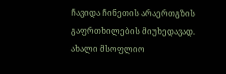ჩავიდა ჩინეთის არაერთგზის გაფრთხილების მიუხედავად. ახალი მსოფლიო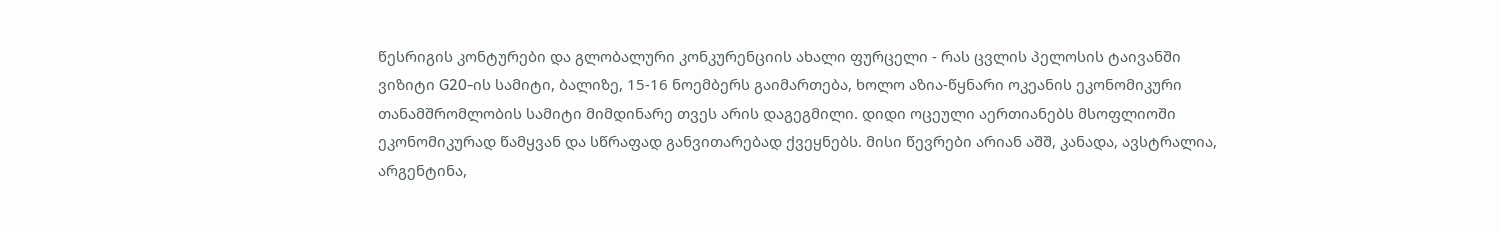წესრიგის კონტურები და გლობალური კონკურენციის ახალი ფურცელი - რას ცვლის პელოსის ტაივანში ვიზიტი G20-ის სამიტი, ბალიზე, 15-16 ნოემბერს გაიმართება, ხოლო აზია-წყნარი ოკეანის ეკონომიკური თანამშრომლობის სამიტი მიმდინარე თვეს არის დაგეგმილი. დიდი ოცეული აერთიანებს მსოფლიოში ეკონომიკურად წამყვან და სწრაფად განვითარებად ქვეყნებს. მისი წევრები არიან აშშ, კანადა, ავსტრალია, არგენტინა,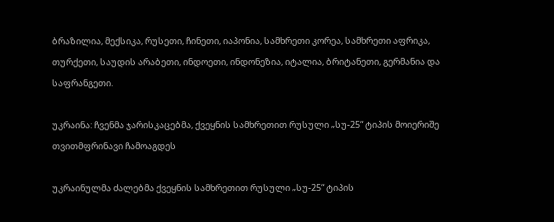ბრაზილია, მექსიკა, რუსეთი, ჩინეთი, იაპონია, სამხრეთი კორეა, სამხრეთი აფრიკა, თურქეთი, საუდის არაბეთი, ინდოეთი, ინდონეზია, იტალია, ბრიტანეთი, გერმანია და საფრანგეთი.

უკრაინა: ჩვენმა ჯარისკაცებმა, ქვეყნის სამხრეთით რუსული „სუ-25“ ტიპის მოიერიშე თვითმფრინავი ჩამოაგდეს

უკრაინულმა ძალებმა ქვეყნის სამხრეთით რუსული „სუ-25“ ტიპის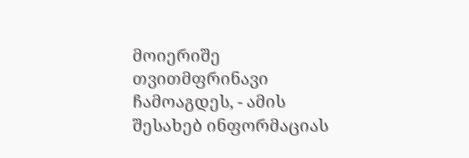მოიერიშე თვითმფრინავი ჩამოაგდეს, - ამის შესახებ ინფორმაციას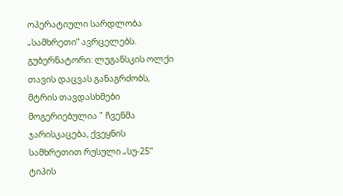ოპერატიული სარდლობა „სამხრეთი“ ავრცელებს.  გუბერნატორი: ლუგანსკის ოლქი თავის დაცვას განაგრძობს, მტრის თავდასხმები მოგერიებულია " ჩვენმა ჯარისკაცება, ქვეყნის სამხრეთით რუსული „სუ-25“ ტიპის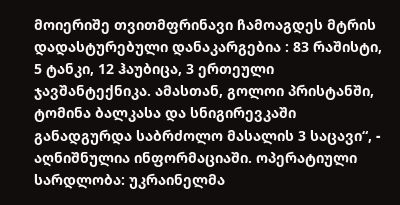მოიერიშე თვითმფრინავი ჩამოაგდეს მტრის დადასტურებული დანაკარგებია : 83 რაშისტი, 5 ტანკი, 12 ჰაუბიცა, 3 ერთეული ჯავშანტექნიკა. ამასთან, გოლოი პრისტანში, ტომინა ბალკასა და სნიგირევკაში განადგურდა საბრძოლო მასალის 3 საცავი“, - აღნიშნულია ინფორმაციაში. ოპერატიული სარდლობა: უკრაინელმა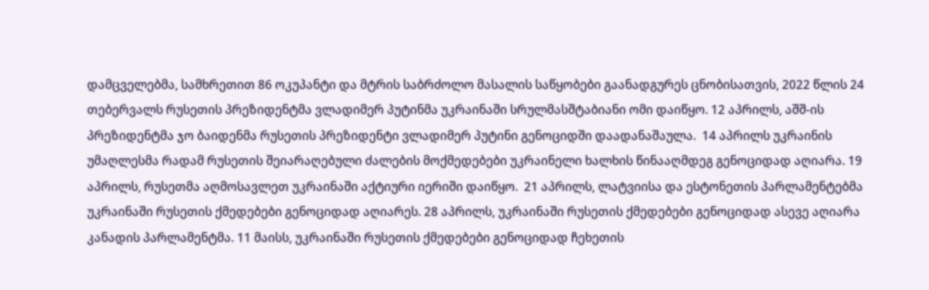დამცველებმა, სამხრეთით 86 ოკუპანტი და მტრის საბრძოლო მასალის საწყობები გაანადგურეს ცნობისათვის, 2022 წლის 24 თებერვალს რუსეთის პრეზიდენტმა ვლადიმერ პუტინმა უკრაინაში სრულმასშტაბიანი ომი დაიწყო. 12 აპრილს, აშშ-ის პრეზიდენტმა ჯო ბაიდენმა რუსეთის პრეზიდენტი ვლადიმერ პუტინი გენოციდში დაადანაშაულა.  14 აპრილს უკრაინის უმაღლესმა რადამ რუსეთის შეიარაღებული ძალების მოქმედებები უკრაინელი ხალხის წინააღმდეგ გენოციდად აღიარა. 19 აპრილს, რუსეთმა აღმოსავლეთ უკრაინაში აქტიური იერიში დაიწყო.  21 აპრილს, ლატვიისა და ესტონეთის პარლამენტებმა უკრაინაში რუსეთის ქმედებები გენოციდად აღიარეს. 28 აპრილს, უკრაინაში რუსეთის ქმედებები გენოციდად ასევე აღიარა კანადის პარლამენტმა. 11 მაისს, უკრაინაში რუსეთის ქმედებები გენოციდად ჩეხეთის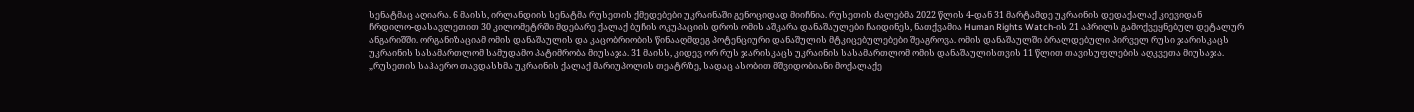სენატმაც აღიარა. 6 მაისს, ირლანდიის სენატმა რუსეთის ქმედებები უკრაინაში გენოციდად მიიჩნია. რუსეთის ძალებმა 2022 წლის 4-დან 31 მარტამდე უკრაინის დედაქალაქ კიევიდან ჩრდილო-დასავლეთით 30 კილომეტრში მდებარე ქალაქ ბუჩის ოკუპაციის დროს ომის აშკარა დანაშაულები ჩაიდინეს, ნათქვამია Human Rights Watch-ის 21 აპრილს გამოქვეყნებულ დეტალურ ანგარიშში. ორგანიზაციამ ომის დანაშაულის და კაცობრიობის წინააღმდეგ პოტენციური დანაშულის მტკიცებულებები შეაგროვა. ომის დანაშაულში ბრალდებული პირველ რუსი ჯარისკაცს უკრაინის სასამართლომ სამუდამო პატიმრობა მიუსაჯა. 31 მაისს, კიდევ ორ რუს ჯარისკაცს უკრაინის სასამართლომ ომის დანაშაულისთვის 11 წლით თავისუფლების აღკვეთა მიუსაჯა. „რუსეთის საჰაერო თავდასხმა უკრაინის ქალაქ მარიუპოლის თეატრზე, სადაც ასობით მშვიდობიანი მოქალაქე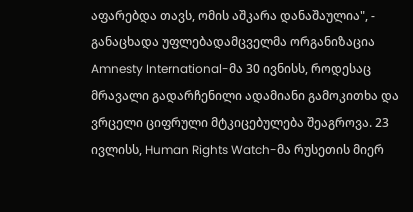აფარებდა თავს, ომის აშკარა დანაშაულია", - განაცხადა უფლებადამცველმა ორგანიზაცია Amnesty International-მა 30 ივნისს, როდესაც მრავალი გადარჩენილი ადამიანი გამოკითხა და ვრცელი ციფრული მტკიცებულება შეაგროვა. 23 ივლისს, Human Rights Watch-მა რუსეთის მიერ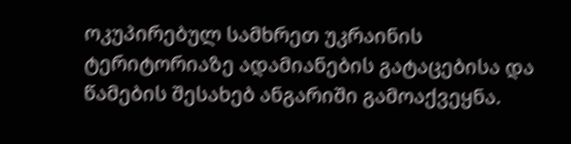ოკუპირებულ სამხრეთ უკრაინის ტერიტორიაზე ადამიანების გატაცებისა და წამების შესახებ ანგარიში გამოაქვეყნა.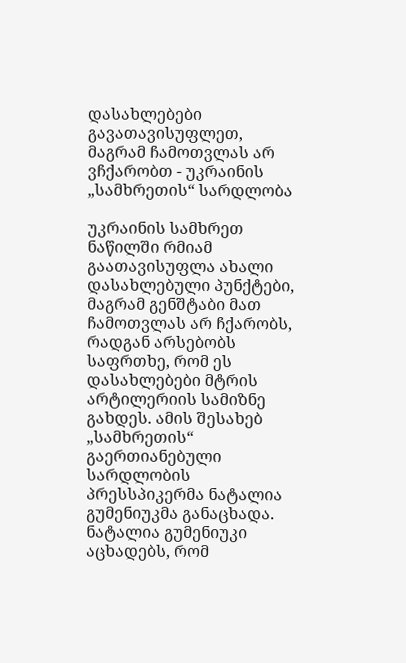დასახლებები გავათავისუფლეთ, მაგრამ ჩამოთვლას არ ვჩქარობთ - უკრაინის „სამხრეთის“ სარდლობა

უკრაინის სამხრეთ ნაწილში რმიამ გაათავისუფლა ახალი დასახლებული პუნქტები, მაგრამ გენშტაბი მათ ჩამოთვლას არ ჩქარობს, რადგან არსებობს საფრთხე, რომ ეს დასახლებები მტრის არტილერიის სამიზნე გახდეს. ამის შესახებ „სამხრეთის“ გაერთიანებული სარდლობის პრესსპიკერმა ნატალია გუმენიუკმა განაცხადა.  ნატალია გუმენიუკი აცხადებს, რომ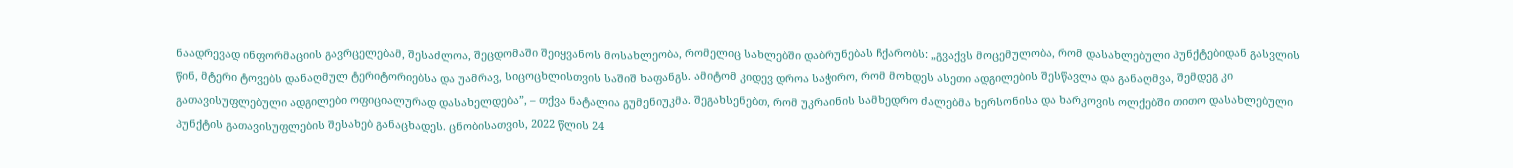ნაადრევად ინფორმაციის გავრცელებამ, შესაძლოა, შეცდომაში შეიყვანოს მოსახლეობა, რომელიც სახლებში დაბრუნებას ჩქარობს: „გვაქვს მოცემულობა, რომ დასახლებული პუნქტებიდან გასვლის წინ, მტერი ტოვებს დანაღმულ ტერიტორიებსა და უამრავ, სიცოცხლისთვის საშიშ ხაფანგს. ამიტომ კიდევ დროა საჭირო, რომ მოხდეს ასეთი ადგილების შესწავლა და განაღმვა, შემდეგ კი გათავისუფლებული ადგილები ოფიციალურად დასახელდება”, – თქვა ნატალია გუმენიუკმა. შეგახსენებთ, რომ უკრაინის სამხედრო ძალებმა ხერსონისა და ხარკოვის ოლქებში თითო დასახლებული პუნქტის გათავისუფლების შესახებ განაცხადეს. ცნობისათვის, 2022 წლის 24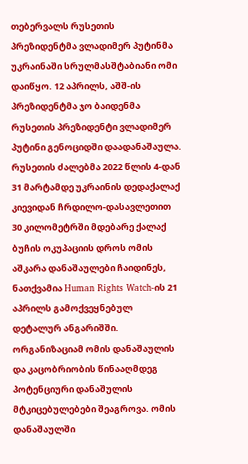თებერვალს რუსეთის პრეზიდენტმა ვლადიმერ პუტინმა უკრაინაში სრულმასშტაბიანი ომი დაიწყო. 12 აპრილს, აშშ-ის პრეზიდენტმა ჯო ბაიდენმა რუსეთის პრეზიდენტი ვლადიმერ პუტინი გენოციდში დაადანაშაულა.  რუსეთის ძალებმა 2022 წლის 4-დან 31 მარტამდე უკრაინის დედაქალაქ კიევიდან ჩრდილო-დასავლეთით 30 კილომეტრში მდებარე ქალაქ ბუჩის ოკუპაციის დროს ომის აშკარა დანაშაულები ჩაიდინეს, ნათქვამია Human Rights Watch-ის 21 აპრილს გამოქვეყნებულ დეტალურ ანგარიშში. ორგანიზაციამ ომის დანაშაულის და კაცობრიობის წინააღმდეგ პოტენციური დანაშულის მტკიცებულებები შეაგროვა. ომის დანაშაულში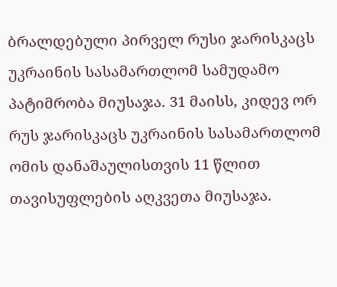ბრალდებული პირველ რუსი ჯარისკაცს უკრაინის სასამართლომ სამუდამო პატიმრობა მიუსაჯა. 31 მაისს, კიდევ ორ რუს ჯარისკაცს უკრაინის სასამართლომ ომის დანაშაულისთვის 11 წლით თავისუფლების აღკვეთა მიუსაჯა.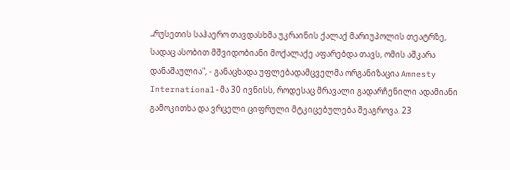„რუსეთის საჰაერო თავდასხმა უკრაინის ქალაქ მარიუპოლის თეატრზე, სადაც ასობით მშვიდობიანი მოქალაქე აფარებდა თავს, ომის აშკარა დანაშაულია", - განაცხადა უფლებადამცველმა ორგანიზაცია Amnesty International-მა 30 ივნისს, როდესაც მრავალი გადარჩენილი ადამიანი გამოკითხა და ვრცელი ციფრული მტკიცებულება შეაგროვა. 23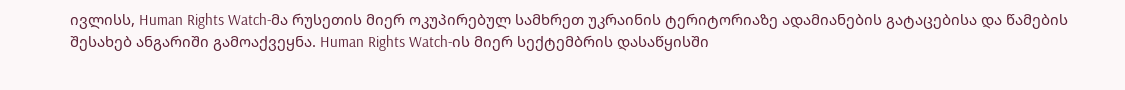ივლისს, Human Rights Watch-მა რუსეთის მიერ ოკუპირებულ სამხრეთ უკრაინის ტერიტორიაზე ადამიანების გატაცებისა და წამების შესახებ ანგარიში გამოაქვეყნა. Human Rights Watch-ის მიერ სექტემბრის დასაწყისში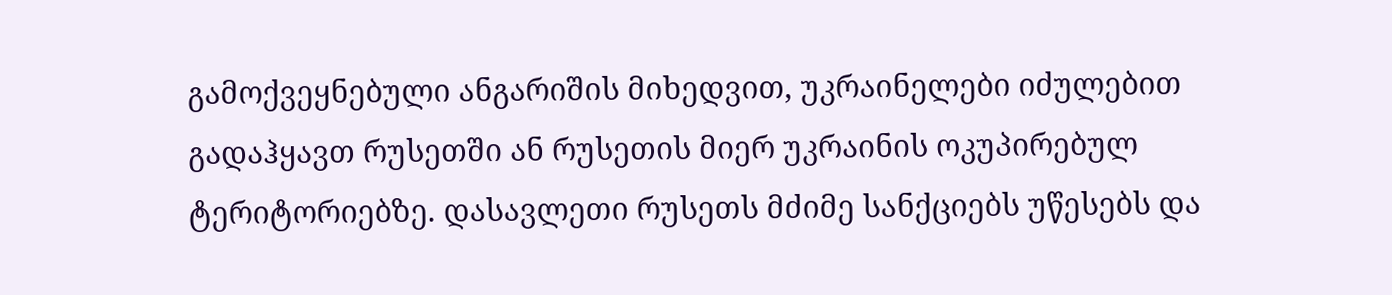გამოქვეყნებული ანგარიშის მიხედვით, უკრაინელები იძულებით გადაჰყავთ რუსეთში ან რუსეთის მიერ უკრაინის ოკუპირებულ ტერიტორიებზე. დასავლეთი რუსეთს მძიმე სანქციებს უწესებს და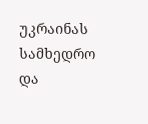უკრაინას სამხედრო და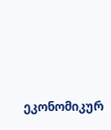ეკონომიკურ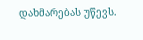დახმარებას უწევს.